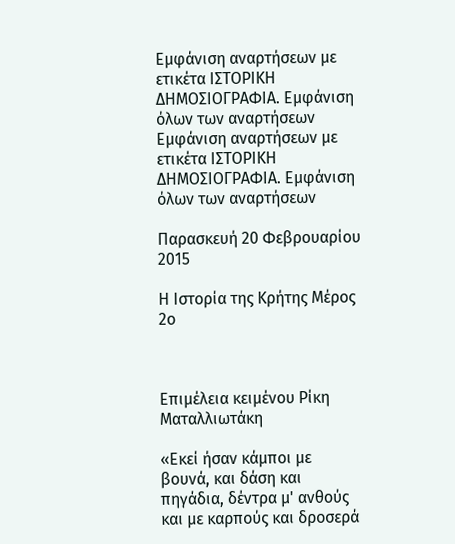Εμφάνιση αναρτήσεων με ετικέτα ΙΣΤΟΡΙΚΗ ΔΗΜΟΣΙΟΓΡΑΦΙΑ. Εμφάνιση όλων των αναρτήσεων
Εμφάνιση αναρτήσεων με ετικέτα ΙΣΤΟΡΙΚΗ ΔΗΜΟΣΙΟΓΡΑΦΙΑ. Εμφάνιση όλων των αναρτήσεων

Παρασκευή 20 Φεβρουαρίου 2015

Η Ιστορία της Κρήτης Μέρος 2ο



Επιμέλεια κειμένου Ρίκη Ματαλλιωτάκη

«Εκεί ήσαν κάμποι με βουνά, και δάση και πηγάδια, δέντρα μ' ανθούς και με καρπούς και δροσερά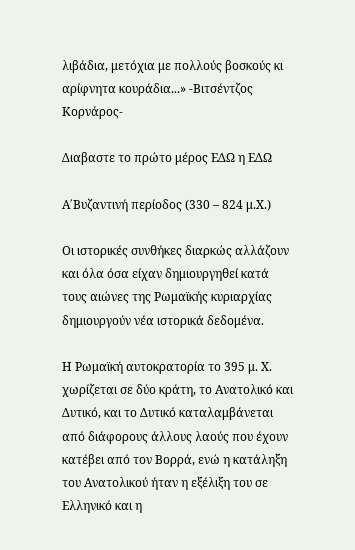λιβάδια, μετόχια με πολλούς βοσκούς κι αρίφνητα κουράδια...» -Βιτσέντζος Κορνάρος-

Διαβαστε το πρώτο μέρος ΕΔΩ η ΕΔΩ

Α΄Βυζαντινή περίοδος (330 – 824 μ.Χ.)

Οι ιστορικές συνθήκες διαρκώς αλλάζουν και όλα όσα είχαν δημιουργηθεί κατά τους αιώνες της Ρωμαϊκής κυριαρχίας δημιουργούν νέα ιστορικά δεδομένα.

Η Ρωμαϊκή αυτοκρατορία το 395 μ. Χ. χωρίζεται σε δύο κράτη, το Ανατολικό και Δυτικό, και το Δυτικό καταλαμβάνεται από διάφορους άλλους λαούς που έχουν κατέβει από τον Βορρά, ενώ η κατάληξη του Ανατολικού ήταν η εξέλιξη του σε Ελληνικό και η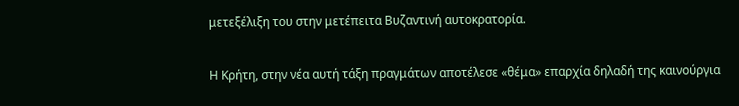μετεξέλιξη του στην μετέπειτα Βυζαντινή αυτοκρατορία.

Η Κρήτη, στην νέα αυτή τάξη πραγμάτων αποτέλεσε «θέμα» επαρχία δηλαδή της καινούργια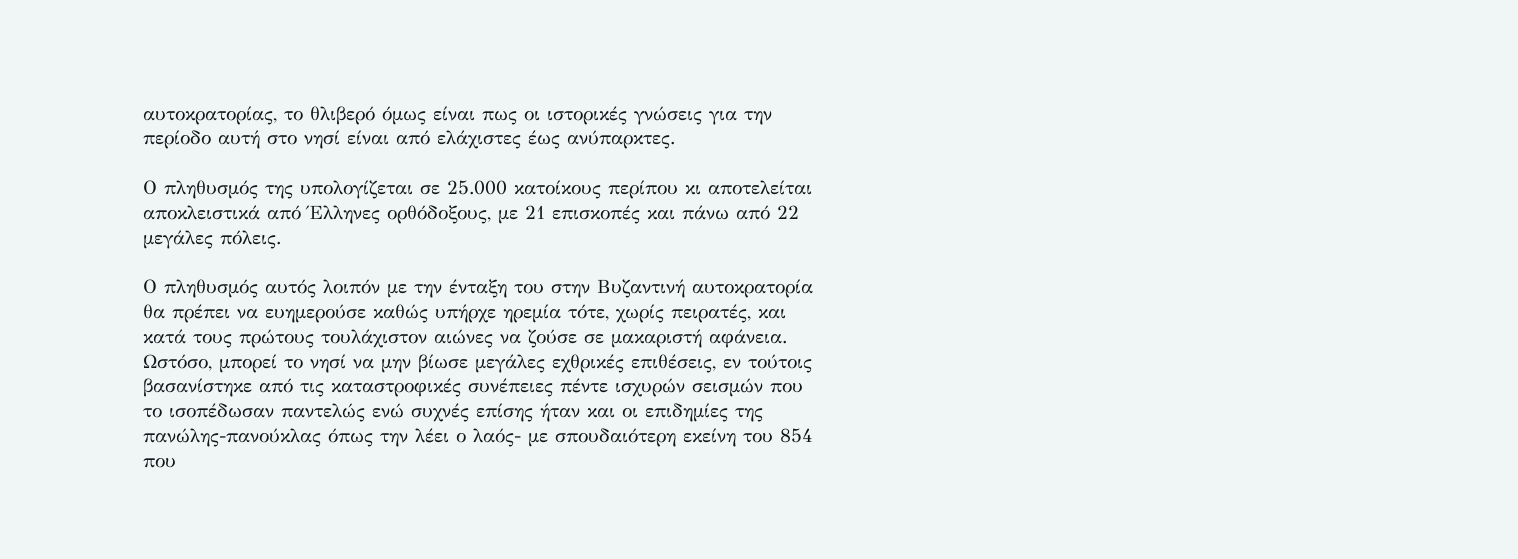αυτοκρατορίας, το θλιβερό όμως είναι πως οι ιστορικές γνώσεις για την περίοδο αυτή στο νησί είναι από ελάχιστες έως ανύπαρκτες.

Ο πληθυσμός της υπολογίζεται σε 25.000 κατοίκους περίπου κι αποτελείται αποκλειστικά από Έλληνες ορθόδοξους, με 21 επισκοπές και πάνω από 22 μεγάλες πόλεις.

Ο πληθυσμός αυτός λοιπόν με την ένταξη του στην Βυζαντινή αυτοκρατορία θα πρέπει να ευημερούσε καθώς υπήρχε ηρεμία τότε, χωρίς πειρατές, και κατά τους πρώτους τουλάχιστον αιώνες να ζούσε σε μακαριστή αφάνεια. Ωστόσο, μπορεί το νησί να μην βίωσε μεγάλες εχθρικές επιθέσεις, εν τούτοις βασανίστηκε από τις καταστροφικές συνέπειες πέντε ισχυρών σεισμών που το ισοπέδωσαν παντελώς ενώ συχνές επίσης ήταν και οι επιδημίες της πανώλης-πανούκλας όπως την λέει ο λαός- με σπουδαιότερη εκείνη του 854 που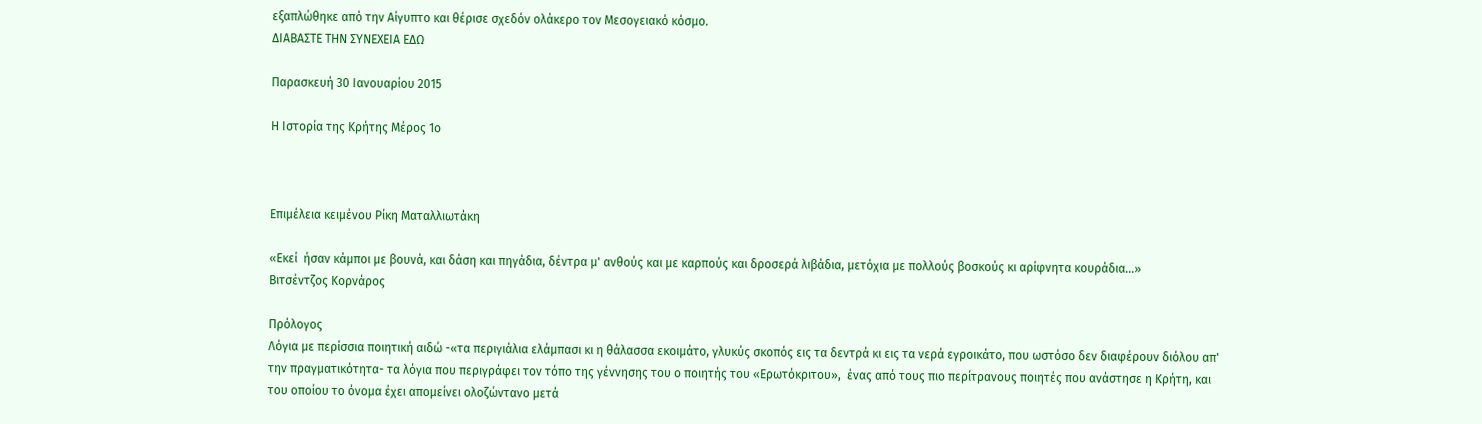εξαπλώθηκε από την Αίγυπτο και θέρισε σχεδόν ολάκερο τον Μεσογειακό κόσμο.
ΔΙΑΒΑΣΤΕ ΤΗΝ ΣΥΝΕΧΕΙΑ ΕΔΩ

Παρασκευή 30 Ιανουαρίου 2015

Η Ιστορία της Κρήτης Μέρος 1ο



Επιμέλεια κειμένου Ρίκη Ματαλλιωτάκη

«Εκεί  ήσαν κάμποι με βουνά, και δάση και πηγάδια, δέντρα μ' ανθούς και με καρπούς και δροσερά λιβάδια, μετόχια με πολλούς βοσκούς κι αρίφνητα κουράδια...»
Βιτσέντζος Κορνάρος

Πρόλογος
Λόγια με περίσσια ποιητική αιδώ -«τα περιγιάλια ελάμπασι κι η θάλασσα εκοιμάτο, γλυκύς σκοπός εις τα δεντρά κι εις τα νερά εγροικάτο, που ωστόσο δεν διαφέρουν διόλου απ' την πραγματικότητα- τα λόγια που περιγράφει τον τόπο της γέννησης του ο ποιητής του «Ερωτόκριτου»,  ένας από τους πιο περίτρανους ποιητές που ανάστησε η Κρήτη, και του οποίου το όνομα έχει απομείνει ολοζώντανο μετά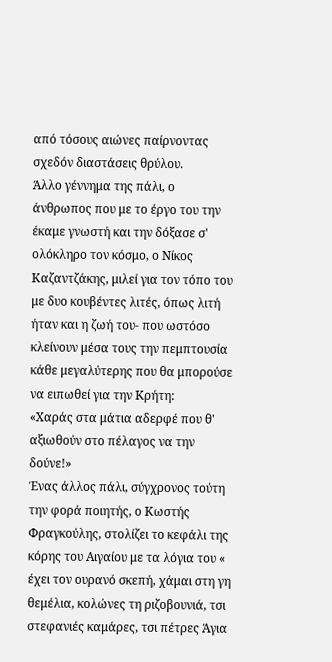από τόσους αιώνες παίρνοντας σχεδόν διαστάσεις θρύλου.
Άλλο γέννημα της πάλι, ο άνθρωπος που με το έργο του την έκαμε γνωστή και την δόξασε σ' ολόκληρο τον κόσμο, ο Νίκος Καζαντζάκης, μιλεί για τον τόπο του με δυο κουβέντες λιτές, όπως λιτή ήταν και η ζωή του- που ωστόσο κλείνουν μέσα τους την πεμπτουσία κάθε μεγαλύτερης που θα μπορούσε να ειπωθεί για την Κρήτη:
«Χαράς στα μάτια αδερφέ που θ' αξιωθούν στο πέλαγος να την δούνε!»
Ένας άλλος πάλι, σύγχρονος τούτη την φορά ποιητής, ο Κωστής Φραγκούλης, στολίζει το κεφάλι της κόρης του Αιγαίου με τα λόγια του « έχει τον ουρανό σκεπή, χάμαι στη γη θεμέλια, κολώνες τη ριζοβουνιά, τσι στεφανιές καμάρες, τσι πέτρες Άγια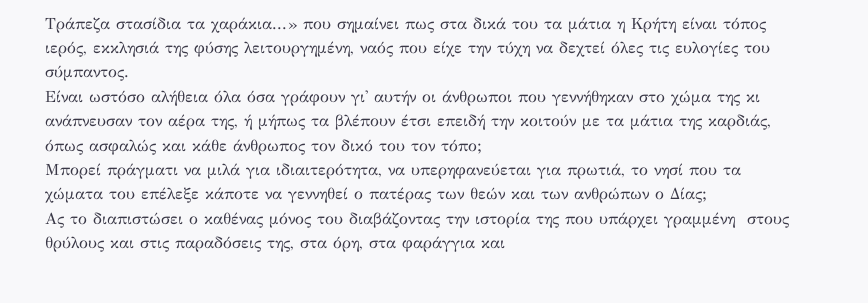Τράπεζα στασίδια τα χαράκια...» που σημαίνει πως στα δικά του τα μάτια η Κρήτη είναι τόπος ιερός, εκκλησιά της φύσης λειτουργημένη, ναός που είχε την τύχη να δεχτεί όλες τις ευλογίες του σύμπαντος.
Είναι ωστόσο αλήθεια όλα όσα γράφουν γι' αυτήν οι άνθρωποι που γεννήθηκαν στο χώμα της κι ανάπνευσαν τον αέρα της, ή μήπως τα βλέπουν έτσι επειδή την κοιτούν με τα μάτια της καρδιάς, όπως ασφαλώς και κάθε άνθρωπος τον δικό του τον τόπο;
Μπορεί πράγματι να μιλά για ιδιαιτερότητα, να υπερηφανεύεται για πρωτιά, το νησί που τα χώματα του επέλεξε κάποτε να γεννηθεί ο πατέρας των θεών και των ανθρώπων ο Δίας;
Ας το διαπιστώσει ο καθένας μόνος του διαβάζοντας την ιστορία της που υπάρχει γραμμένη  στους θρύλους και στις παραδόσεις της, στα όρη, στα φαράγγια και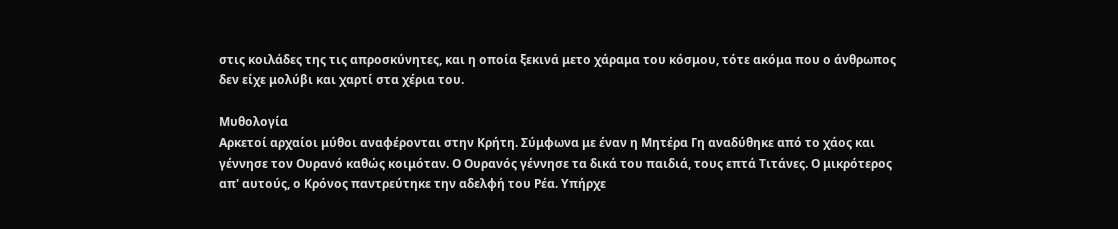στις κοιλάδες της τις απροσκύνητες, και η οποία ξεκινά μετο χάραμα του κόσμου, τότε ακόμα που ο άνθρωπος  δεν είχε μολύβι και χαρτί στα χέρια του.

Μυθολογία
Αρκετοί αρχαίοι μύθοι αναφέρονται στην Κρήτη. Σύμφωνα με έναν η Μητέρα Γη αναδύθηκε από το χάος και γέννησε τον Ουρανό καθώς κοιμόταν. Ο Ουρανός γέννησε τα δικά του παιδιά, τους επτά Τιτάνες. Ο μικρότερος απ' αυτούς, ο Κρόνος παντρεύτηκε την αδελφή του Ρέα. Υπήρχε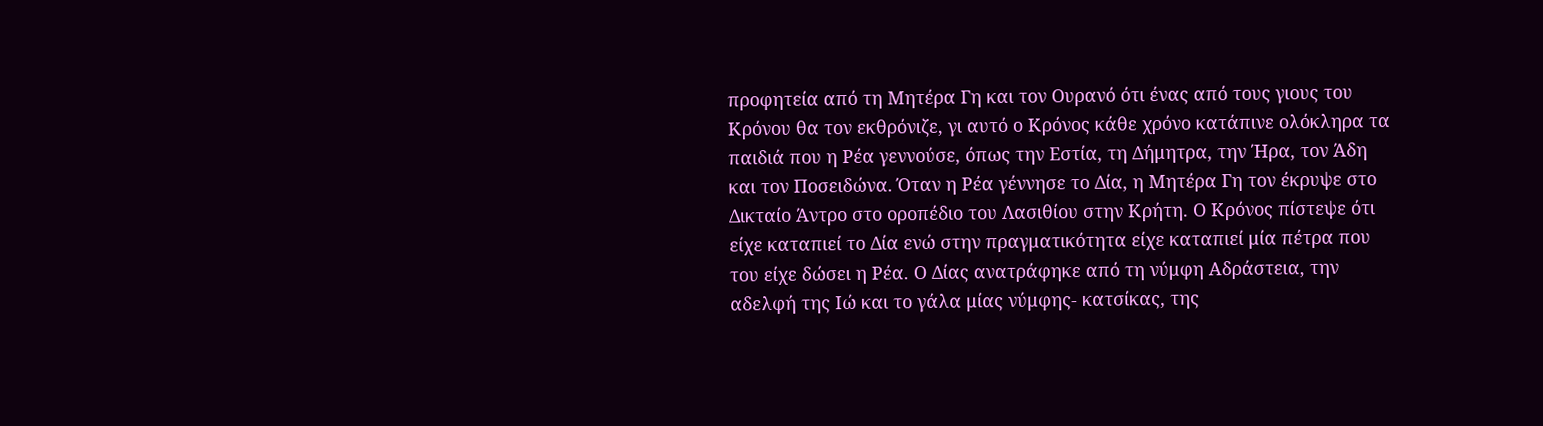προφητεία από τη Μητέρα Γη και τον Ουρανό ότι ένας από τους γιους του Κρόνου θα τον εκθρόνιζε, γι αυτό ο Κρόνος κάθε χρόνο κατάπινε ολόκληρα τα παιδιά που η Ρέα γεννούσε, όπως την Εστία, τη Δήμητρα, την Ήρα, τον Άδη και τον Ποσειδώνα. Όταν η Ρέα γέννησε το Δία, η Μητέρα Γη τον έκρυψε στο Δικταίο Άντρο στο οροπέδιο του Λασιθίου στην Κρήτη. Ο Κρόνος πίστεψε ότι είχε καταπιεί το Δία ενώ στην πραγματικότητα είχε καταπιεί μία πέτρα που του είχε δώσει η Ρέα. Ο Δίας ανατράφηκε από τη νύμφη Αδράστεια, την αδελφή της Ιώ και το γάλα μίας νύμφης- κατσίκας, της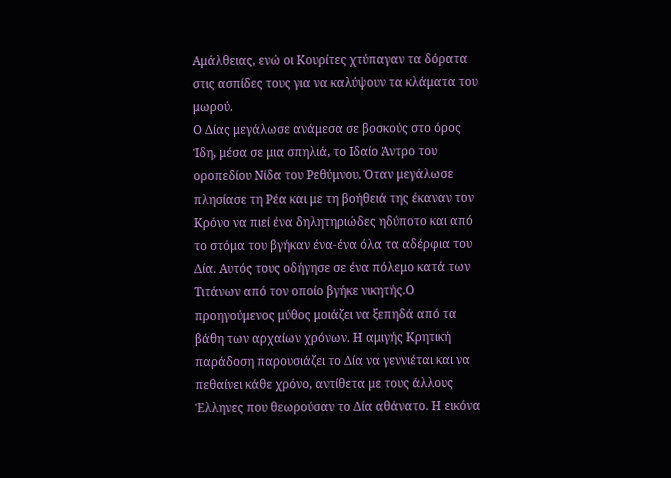Αμάλθειας, ενώ οι Κουρίτες χτύπαγαν τα δόρατα στις ασπίδες τους για να καλύψουν τα κλάματα του μωρού.
Ο Δίας μεγάλωσε ανάμεσα σε βοσκούς στο όρος Ίδη, μέσα σε μια σπηλιά, το Ιδαίο Άντρο του οροπεδίου Νίδα του Ρεθύμνου. Όταν μεγάλωσε πλησίασε τη Ρέα και με τη βοήθειά της έκαναν τον Κρόνο να πιεί ένα δηλητηριώδες ηδύποτο και από το στόμα του βγήκαν ένα-ένα όλα τα αδέρφια του Δία. Αυτός τους οδήγησε σε ένα πόλεμο κατά των Τιτάνων από τον οποίο βγήκε νικητής.Ο προηγούμενος μύθος μοιάζει να ξεπηδά από τα βάθη των αρχαίων χρόνων. Η αμιγής Κρητική παράδοση παρουσιάζει το Δία να γεννιέται και να πεθαίνει κάθε χρόνο, αντίθετα με τους άλλους Έλληνες που θεωρούσαν το Δία αθάνατο. Η εικόνα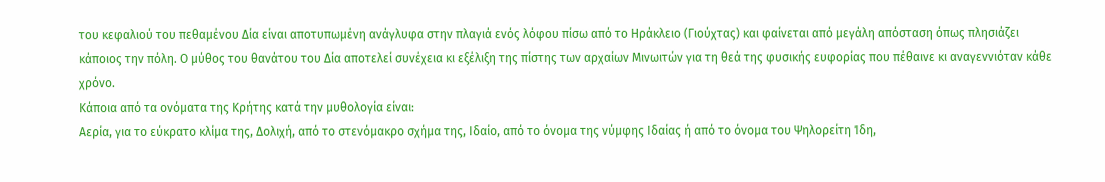του κεφαλιού του πεθαμένου Δία είναι αποτυπωμένη ανάγλυφα στην πλαγιά ενός λόφου πίσω από το Ηράκλειο (Γιούχτας) και φαίνεται από μεγάλη απόσταση όπως πλησιάζει κάποιος την πόλη. Ο μύθος του θανάτου του Δία αποτελεί συνέχεια κι εξέλιξη της πίστης των αρχαίων Μινωιτών για τη θεά της φυσικής ευφορίας που πέθαινε κι αναγεννιόταν κάθε χρόνο.
Κάποια από τα ονόματα της Κρήτης κατά την μυθολογία είναι:
Αερία, για το εύκρατο κλίμα της, Δολιχή, από το στενόμακρο σχήμα της, Ιδαίο, από το όνομα της νύμφης Ιδαίας ή από το όνομα του Ψηλορείτη Ίδη,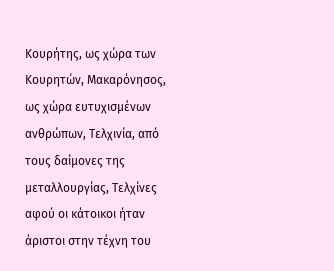Κουρήτης, ως χώρα των Κουρητών, Μακαρόνησος, ως χώρα ευτυχισμένων ανθρώπων, Τελχινία, από τους δαίμονες της μεταλλουργίας, Τελχίνες αφού οι κάτοικοι ήταν άριστοι στην τέχνη του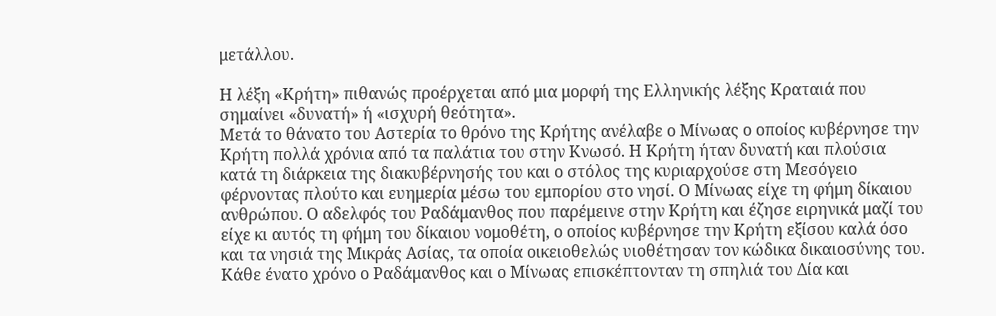μετάλλου.

Η λέξη «Κρήτη» πιθανώς προέρχεται από μια μορφή της Ελληνικής λέξης Κραταιά που σημαίνει «δυνατή» ή «ισχυρή θεότητα».
Μετά το θάνατο του Αστερία το θρόνο της Κρήτης ανέλαβε ο Μίνωας ο οποίος κυβέρνησε την Κρήτη πολλά χρόνια από τα παλάτια του στην Κνωσό. Η Κρήτη ήταν δυνατή και πλούσια κατά τη διάρκεια της διακυβέρνησής του και ο στόλος της κυριαρχούσε στη Μεσόγειο φέρνοντας πλούτο και ευημερία μέσω του εμπορίου στο νησί. Ο Μίνωας είχε τη φήμη δίκαιου ανθρώπου. Ο αδελφός του Ραδάμανθος που παρέμεινε στην Κρήτη και έζησε ειρηνικά μαζί του είχε κι αυτός τη φήμη του δίκαιου νομοθέτη, ο οποίος κυβέρνησε την Κρήτη εξίσου καλά όσο και τα νησιά της Μικράς Ασίας, τα οποία οικειοθελώς υιοθέτησαν τον κώδικα δικαιοσύνης του. Κάθε ένατο χρόνο ο Ραδάμανθος και ο Μίνωας επισκέπτονταν τη σπηλιά του Δία και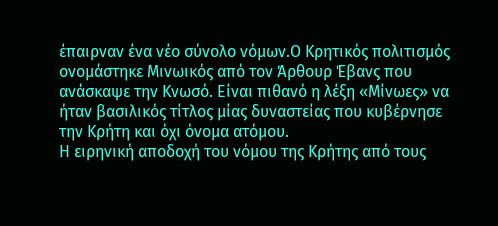έπαιρναν ένα νέο σύνολο νόμων.Ο Κρητικός πολιτισμός ονομάστηκε Μινωικός από τον Άρθουρ Έβανς που ανάσκαψε την Κνωσό. Είναι πιθανό η λέξη «Μίνωες» να ήταν βασιλικός τίτλος μίας δυναστείας που κυβέρνησε την Κρήτη και όχι όνομα ατόμου.
Η ειρηνική αποδοχή του νόμου της Κρήτης από τους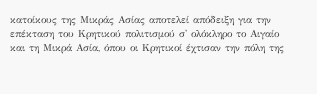κατοίκους της Μικράς Ασίας αποτελεί απόδειξη για την επέκταση του Κρητικού πολιτισμού σ' ολόκληρο το Αιγαίο και τη Μικρά Ασία, όπου οι Κρητικοί έχτισαν την πόλη της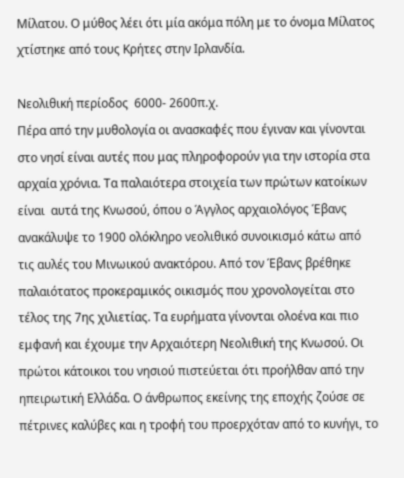Μίλατου. Ο μύθος λέει ότι μία ακόμα πόλη με το όνομα Μίλατος χτίστηκε από τους Κρήτες στην Ιρλανδία.

Νεολιθική περίοδος  6000- 2600π.χ.
Πέρα από την μυθολογία οι ανασκαφές που έγιναν και γίνονται στο νησί είναι αυτές που μας πληροφορούν για την ιστορία στα αρχαία χρόνια. Τα παλαιότερα στοιχεία των πρώτων κατοίκων είναι  αυτά της Κνωσού, όπου ο Άγγλος αρχαιολόγος Έβανς ανακάλυψε το 1900 ολόκληρο νεολιθικό συνοικισμό κάτω από τις αυλές του Μινωικού ανακτόρου. Από τον Έβανς βρέθηκε παλαιότατος προκεραμικός οικισμός που χρονολογείται στο τέλος της 7ης χιλιετίας. Τα ευρήματα γίνονται ολοένα και πιο εμφανή και έχουμε την Αρχαιότερη Νεολιθική της Κνωσού. Οι πρώτοι κάτοικοι του νησιού πιστεύεται ότι προήλθαν από την ηπειρωτική Ελλάδα. Ο άνθρωπος εκείνης της εποχής ζούσε σε πέτρινες καλύβες και η τροφή του προερχόταν από το κυνήγι, το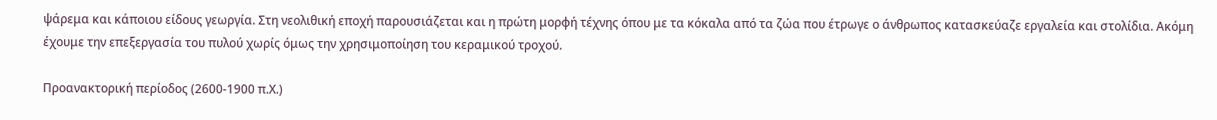ψάρεμα και κάποιου είδους γεωργία. Στη νεολιθική εποχή παρουσιάζεται και η πρώτη μορφή τέχνης όπου με τα κόκαλα από τα ζώα που έτρωγε ο άνθρωπος κατασκεύαζε εργαλεία και στολίδια. Ακόμη έχουμε την επεξεργασία του πυλού χωρίς όμως την χρησιμοποίηση του κεραμικού τροχού.

Προανακτορική περίοδος (2600-1900 π.Χ.)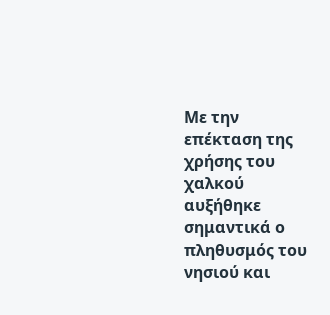Με την επέκταση της χρήσης του χαλκού αυξήθηκε σημαντικά ο πληθυσμός του νησιού και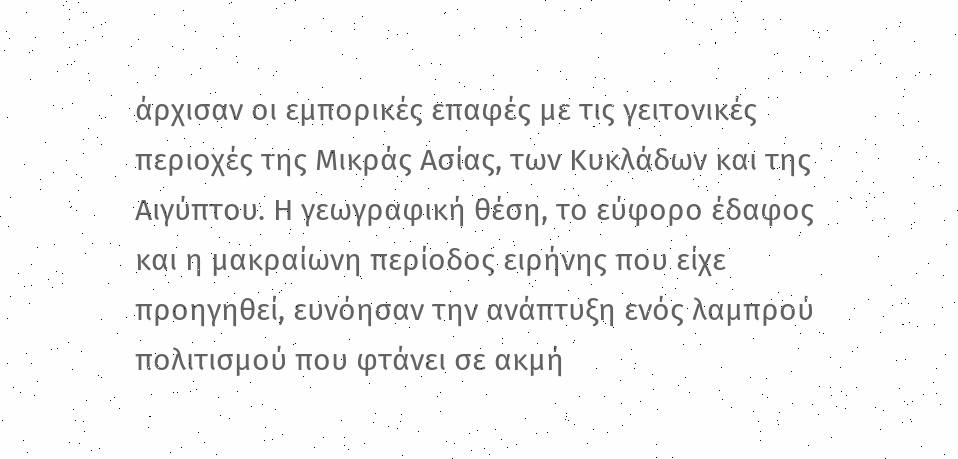άρχισαν οι εμπορικές επαφές με τις γειτονικές περιοχές της Μικράς Ασίας, των Κυκλάδων και της Αιγύπτου. Η γεωγραφική θέση, το εύφορο έδαφος και η μακραίωνη περίοδος ειρήνης που είχε προηγηθεί, ευνόησαν την ανάπτυξη ενός λαμπρού πολιτισμού που φτάνει σε ακμή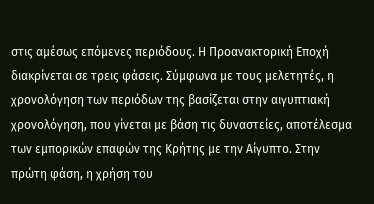στις αμέσως επόμενες περιόδους. Η Προανακτορική Εποχή διακρίνεται σε τρεις φάσεις. Σύμφωνα με τους μελετητές, η χρονολόγηση των περιόδων της βασίζεται στην αιγυπτιακή χρονολόγηση, που γίνεται με βάση τις δυναστείες, αποτέλεσμα των εμπορικών επαφών της Κρήτης με την Αίγυπτο. Στην πρώτη φάση, η χρήση του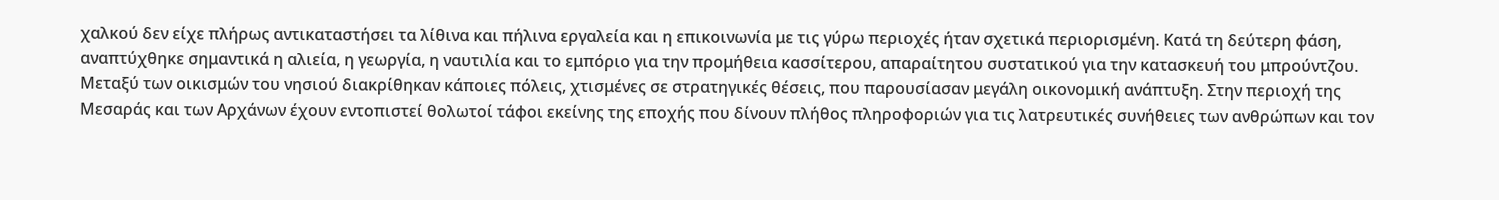χαλκού δεν είχε πλήρως αντικαταστήσει τα λίθινα και πήλινα εργαλεία και η επικοινωνία με τις γύρω περιοχές ήταν σχετικά περιορισμένη. Κατά τη δεύτερη φάση, αναπτύχθηκε σημαντικά η αλιεία, η γεωργία, η ναυτιλία και το εμπόριο για την προμήθεια κασσίτερου, απαραίτητου συστατικού για την κατασκευή του μπρούντζου. Μεταξύ των οικισμών του νησιού διακρίθηκαν κάποιες πόλεις, χτισμένες σε στρατηγικές θέσεις, που παρουσίασαν μεγάλη οικονομική ανάπτυξη. Στην περιοχή της Μεσαράς και των Αρχάνων έχουν εντοπιστεί θολωτοί τάφοι εκείνης της εποχής που δίνουν πλήθος πληροφοριών για τις λατρευτικές συνήθειες των ανθρώπων και τον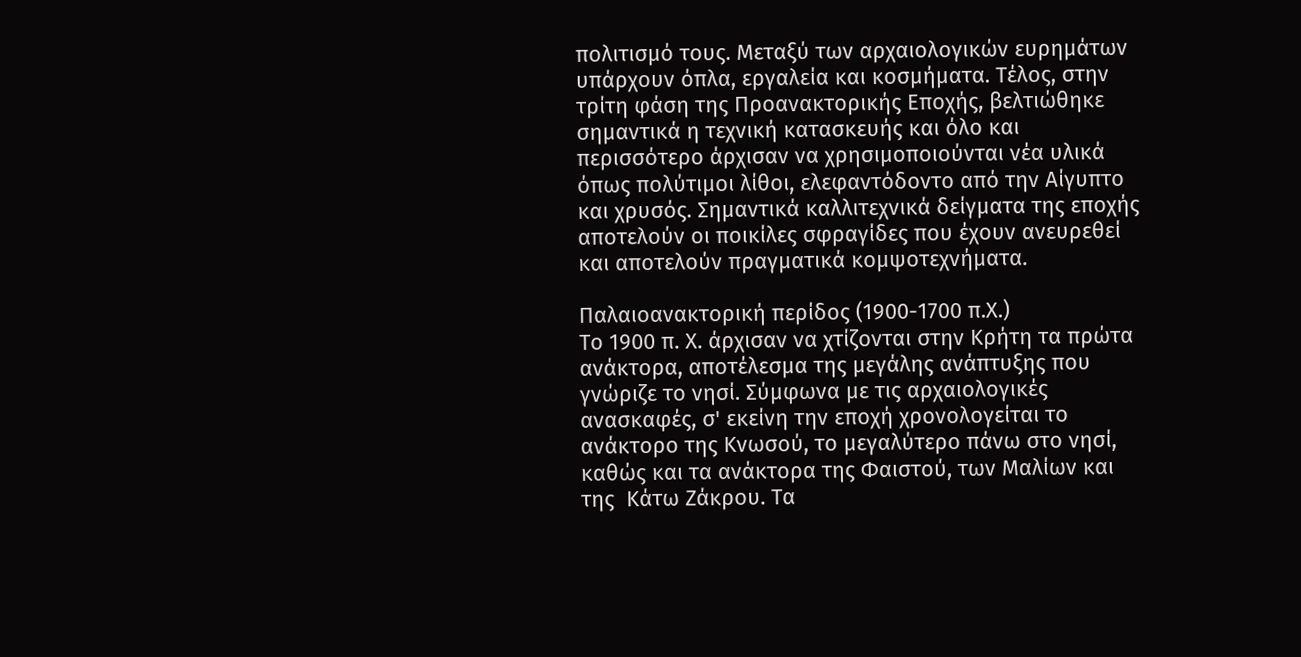πολιτισμό τους. Μεταξύ των αρχαιολογικών ευρημάτων υπάρχουν όπλα, εργαλεία και κοσμήματα. Τέλος, στην τρίτη φάση της Προανακτορικής Εποχής, βελτιώθηκε σημαντικά η τεχνική κατασκευής και όλο και περισσότερο άρχισαν να χρησιμοποιούνται νέα υλικά όπως πολύτιμοι λίθοι, ελεφαντόδοντο από την Αίγυπτο και χρυσός. Σημαντικά καλλιτεχνικά δείγματα της εποχής αποτελούν οι ποικίλες σφραγίδες που έχουν ανευρεθεί και αποτελούν πραγματικά κομψοτεχνήματα.

Παλαιοανακτορική περίδος (1900-1700 π.Χ.)
Το 1900 π. Χ. άρχισαν να χτίζονται στην Κρήτη τα πρώτα ανάκτορα, αποτέλεσμα της μεγάλης ανάπτυξης που γνώριζε το νησί. Σύμφωνα με τις αρχαιολογικές ανασκαφές, σ' εκείνη την εποχή χρονολογείται το ανάκτορο της Κνωσού, το μεγαλύτερο πάνω στο νησί, καθώς και τα ανάκτορα της Φαιστού, των Μαλίων και της  Κάτω Ζάκρου. Τα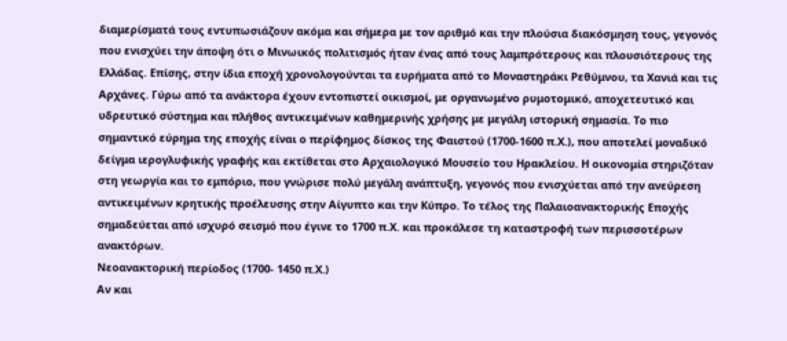διαμερίσματά τους εντυπωσιάζουν ακόμα και σήμερα με τον αριθμό και την πλούσια διακόσμηση τους, γεγονός που ενισχύει την άποψη ότι ο Μινωικός πολιτισμός ήταν ένας από τους λαμπρότερους και πλουσιότερους της Ελλάδας. Επίσης, στην ίδια εποχή χρονολογούνται τα ευρήματα από το Μοναστηράκι Ρεθύμνου, τα Χανιά και τις Αρχάνες. Γύρω από τα ανάκτορα έχουν εντοπιστεί οικισμοί, με οργανωμένο ρυμοτομικό, αποχετευτικό και υδρευτικό σύστημα και πλήθος αντικειμένων καθημερινής χρήσης με μεγάλη ιστορική σημασία. Το πιο σημαντικό εύρημα της εποχής είναι ο περίφημος δίσκος της Φαιστού (1700-1600 π.Χ.), που αποτελεί μοναδικό δείγμα ιερογλυφικής γραφής και εκτίθεται στο Αρχαιολογικό Μουσείο του Ηρακλείου. Η οικονομία στηριζόταν στη γεωργία και το εμπόριο, που γνώρισε πολύ μεγάλη ανάπτυξη, γεγονός που ενισχύεται από την ανεύρεση αντικειμένων κρητικής προέλευσης στην Αίγυπτο και την Κύπρο. Το τέλος της Παλαιοανακτορικής Εποχής σημαδεύεται από ισχυρό σεισμό που έγινε το 1700 π.Χ. και προκάλεσε τη καταστροφή των περισσοτέρων ανακτόρων.
Νεοανακτορική περίοδος (1700- 1450 π.Χ.)
Αν και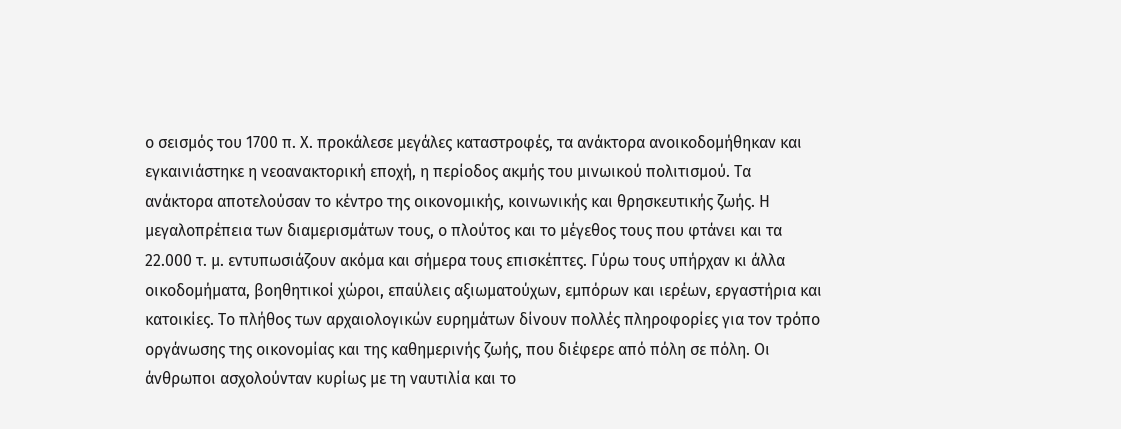ο σεισμός του 1700 π. Χ. προκάλεσε μεγάλες καταστροφές, τα ανάκτορα ανοικοδομήθηκαν και εγκαινιάστηκε η νεοανακτορική εποχή, η περίοδος ακμής του μινωικού πολιτισμού. Τα ανάκτορα αποτελούσαν το κέντρο της οικονομικής, κοινωνικής και θρησκευτικής ζωής. Η μεγαλοπρέπεια των διαμερισμάτων τους, ο πλούτος και το μέγεθος τους που φτάνει και τα 22.000 τ. μ. εντυπωσιάζουν ακόμα και σήμερα τους επισκέπτες. Γύρω τους υπήρχαν κι άλλα οικοδομήματα, βοηθητικοί χώροι, επαύλεις αξιωματούχων, εμπόρων και ιερέων, εργαστήρια και κατοικίες. Το πλήθος των αρχαιολογικών ευρημάτων δίνουν πολλές πληροφορίες για τον τρόπο οργάνωσης της οικονομίας και της καθημερινής ζωής, που διέφερε από πόλη σε πόλη. Οι άνθρωποι ασχολούνταν κυρίως με τη ναυτιλία και το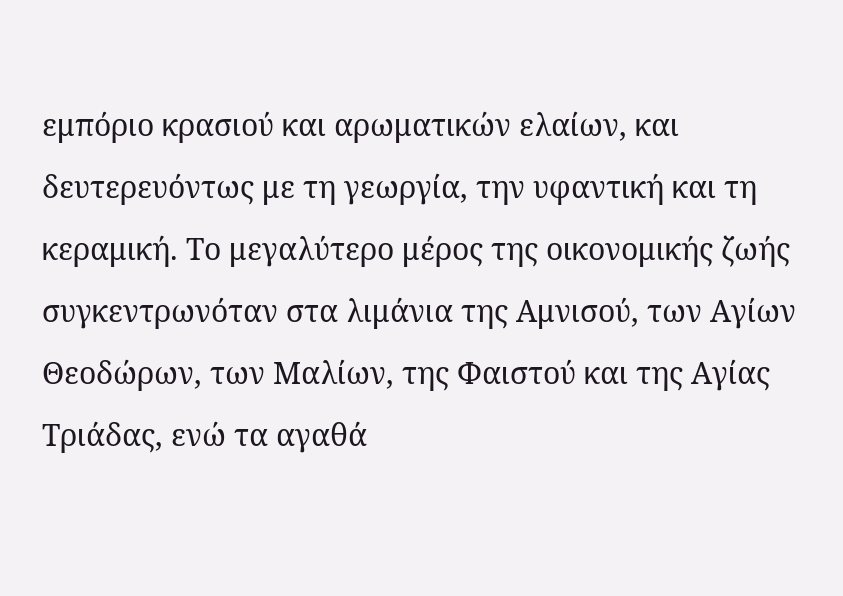εμπόριο κρασιού και αρωματικών ελαίων, και δευτερευόντως με τη γεωργία, την υφαντική και τη κεραμική. Το μεγαλύτερο μέρος της οικονομικής ζωής συγκεντρωνόταν στα λιμάνια της Αμνισού, των Αγίων Θεοδώρων, των Μαλίων, της Φαιστού και της Αγίας Τριάδας, ενώ τα αγαθά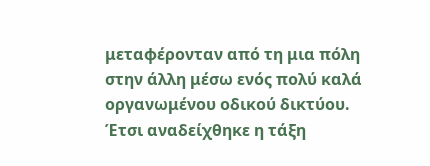μεταφέρονταν από τη μια πόλη στην άλλη μέσω ενός πολύ καλά οργανωμένου οδικού δικτύου. Έτσι αναδείχθηκε η τάξη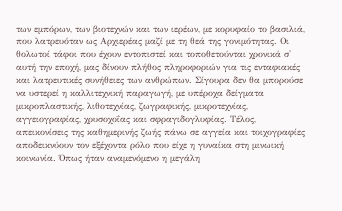των εμπόρων, των βιοτεχνών και των ιερέων, με κορυφαίο το βασιλιά, που λατρευόταν ως Αρχιερέας μαζί με τη θεά της γονιμότητας. Οι θολωτοί τάφοι που έχουν εντοπιστεί και τοποθετούνται χρονικά σ' αυτή την εποχή, μας δίνουν πλήθος πληροφοριών για τις ενταφιακές και λατρευτικές συνήθειες των ανθρώπων. Σίγουρα δεν θα μπορούσε να υστερεί η καλλιτεχνική παραγωγή, με υπέροχα δείγματα μικροπλαστικής, λιθοτεχνίας, ζωγραφικής, μικροτεχνίας, αγγειογραφίας, χρυσοχοΐας και σφραγιδογλυφίας. Τέλος, απεικονίσεις της καθημερινής ζωής πάνω σε αγγεία και τοιχογραφίες αποδεικνύουν τον εξέχοντα ρόλο που είχε η γυναίκα στη μινωική κοινωνία. Όπως ήταν αναμενόμενο η μεγάλη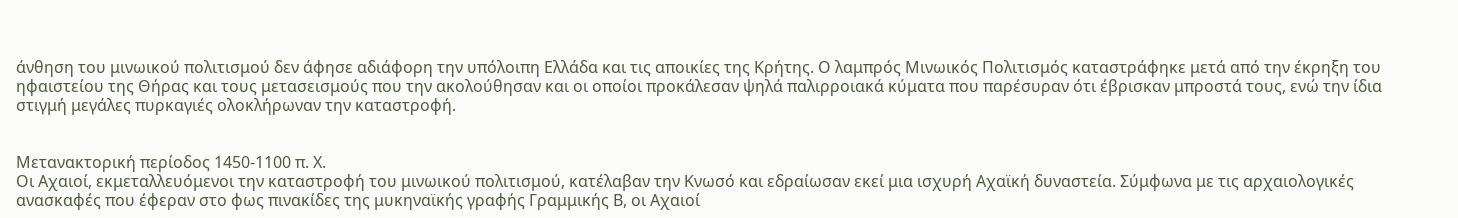άνθηση του μινωικού πολιτισμού δεν άφησε αδιάφορη την υπόλοιπη Ελλάδα και τις αποικίες της Κρήτης. Ο λαμπρός Μινωικός Πολιτισμός καταστράφηκε μετά από την έκρηξη του ηφαιστείου της Θήρας και τους μετασεισμούς που την ακολούθησαν και οι οποίοι προκάλεσαν ψηλά παλιρροιακά κύματα που παρέσυραν ότι έβρισκαν μπροστά τους, ενώ την ίδια στιγμή μεγάλες πυρκαγιές ολοκλήρωναν την καταστροφή.


Μετανακτορική περίοδος 1450-1100 π. Χ.
Οι Αχαιοί, εκμεταλλευόμενοι την καταστροφή του μινωικού πολιτισμού, κατέλαβαν την Κνωσό και εδραίωσαν εκεί μια ισχυρή Αχαϊκή δυναστεία. Σύμφωνα με τις αρχαιολογικές ανασκαφές που έφεραν στο φως πινακίδες της μυκηναϊκής γραφής Γραμμικής Β, οι Αχαιοί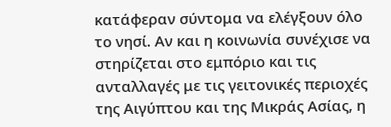κατάφεραν σύντομα να ελέγξουν όλο το νησί. Αν και η κοινωνία συνέχισε να στηρίζεται στο εμπόριο και τις ανταλλαγές με τις γειτονικές περιοχές της Αιγύπτου και της Μικράς Ασίας, η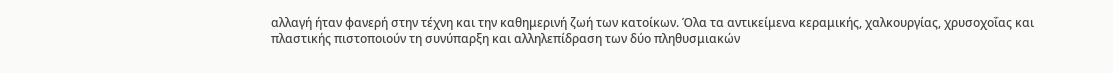αλλαγή ήταν φανερή στην τέχνη και την καθημερινή ζωή των κατοίκων. Όλα τα αντικείμενα κεραμικής, χαλκουργίας, χρυσοχοΐας και πλαστικής πιστοποιούν τη συνύπαρξη και αλληλεπίδραση των δύο πληθυσμιακών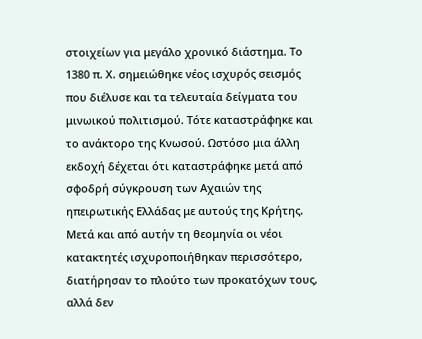στοιχείων για μεγάλο χρονικό διάστημα. Το 1380 π. Χ. σημειώθηκε νέος ισχυρός σεισμός που διέλυσε και τα τελευταία δείγματα του μινωικού πολιτισμού. Τότε καταστράφηκε και το ανάκτορο της Κνωσού. Ωστόσο μια άλλη εκδοχή δέχεται ότι καταστράφηκε μετά από σφοδρή σύγκρουση των Αχαιών της ηπειρωτικής Ελλάδας με αυτούς της Κρήτης. Μετά και από αυτήν τη θεομηνία οι νέοι κατακτητές ισχυροποιήθηκαν περισσότερο, διατήρησαν το πλούτο των προκατόχων τους, αλλά δεν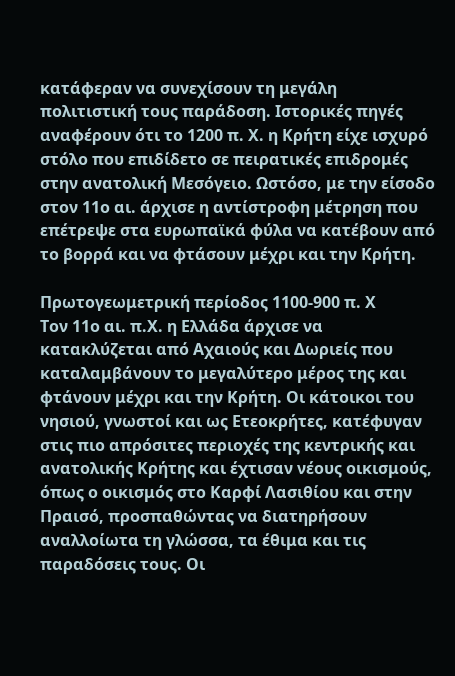κατάφεραν να συνεχίσουν τη μεγάλη πολιτιστική τους παράδοση. Ιστορικές πηγές αναφέρουν ότι το 1200 π. Χ. η Κρήτη είχε ισχυρό στόλο που επιδίδετο σε πειρατικές επιδρομές στην ανατολική Μεσόγειο. Ωστόσο, με την είσοδο στον 11ο αι. άρχισε η αντίστροφη μέτρηση που επέτρεψε στα ευρωπαϊκά φύλα να κατέβουν από το βορρά και να φτάσουν μέχρι και την Κρήτη.

Πρωτογεωμετρική περίοδος 1100-900 π. Χ
Τον 11ο αι. π.Χ. η Ελλάδα άρχισε να κατακλύζεται από Αχαιούς και Δωριείς που καταλαμβάνουν το μεγαλύτερο μέρος της και φτάνουν μέχρι και την Κρήτη. Οι κάτοικοι του νησιού, γνωστοί και ως Ετεοκρήτες, κατέφυγαν στις πιο απρόσιτες περιοχές της κεντρικής και ανατολικής Κρήτης και έχτισαν νέους οικισμούς, όπως ο οικισμός στο Καρφί Λασιθίου και στην Πραισό, προσπαθώντας να διατηρήσουν αναλλοίωτα τη γλώσσα, τα έθιμα και τις παραδόσεις τους. Οι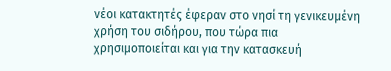νέοι κατακτητές έφεραν στο νησί τη γενικευμένη χρήση του σιδήρου, που τώρα πια χρησιμοποιείται και για την κατασκευή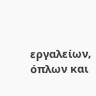εργαλείων, όπλων και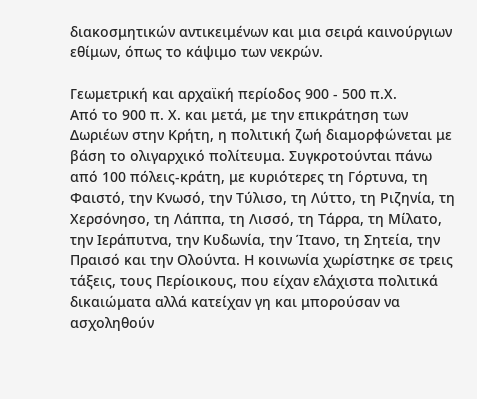διακοσμητικών αντικειμένων και μια σειρά καινούργιων εθίμων, όπως το κάψιμο των νεκρών.

Γεωμετρική και αρχαϊκή περίοδος 900 - 500 π.Χ.
Από το 900 π. Χ. και μετά, με την επικράτηση των Δωριέων στην Κρήτη, η πολιτική ζωή διαμορφώνεται με βάση το ολιγαρχικό πολίτευμα. Συγκροτούνται πάνω από 100 πόλεις-κράτη, με κυριότερες τη Γόρτυνα, τη Φαιστό, την Κνωσό, την Τύλισο, τη Λύττο, τη Ριζηνία, τη Χερσόνησο, τη Λάππα, τη Λισσό, τη Τάρρα, τη Μίλατο, την Ιεράπυτνα, την Κυδωνία, την Ίτανο, τη Σητεία, την Πραισό και την Ολούντα. Η κοινωνία χωρίστηκε σε τρεις τάξεις, τους Περίοικους, που είχαν ελάχιστα πολιτικά δικαιώματα αλλά κατείχαν γη και μπορούσαν να ασχοληθούν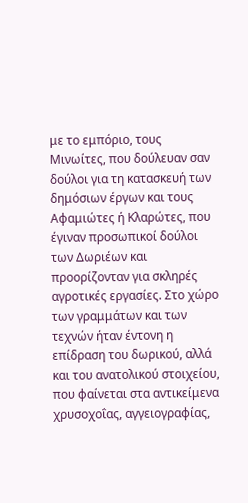με το εμπόριο, τους Μινωίτες, που δούλευαν σαν δούλοι για τη κατασκευή των δημόσιων έργων και τους Αφαμιώτες ή Κλαρώτες, που έγιναν προσωπικοί δούλοι των Δωριέων και προορίζονταν για σκληρές αγροτικές εργασίες. Στο χώρο των γραμμάτων και των τεχνών ήταν έντονη η επίδραση του δωρικού, αλλά και του ανατολικού στοιχείου, που φαίνεται στα αντικείμενα χρυσοχοΐας, αγγειογραφίας,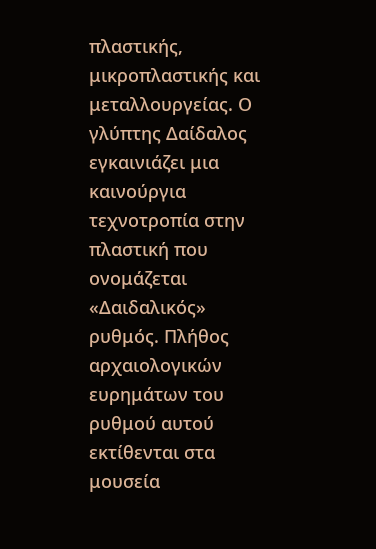πλαστικής, μικροπλαστικής και μεταλλουργείας. Ο γλύπτης Δαίδαλος εγκαινιάζει μια καινούργια τεχνοτροπία στην πλαστική που ονομάζεται «Δαιδαλικός» ρυθμός. Πλήθος αρχαιολογικών ευρημάτων του ρυθμού αυτού εκτίθενται στα μουσεία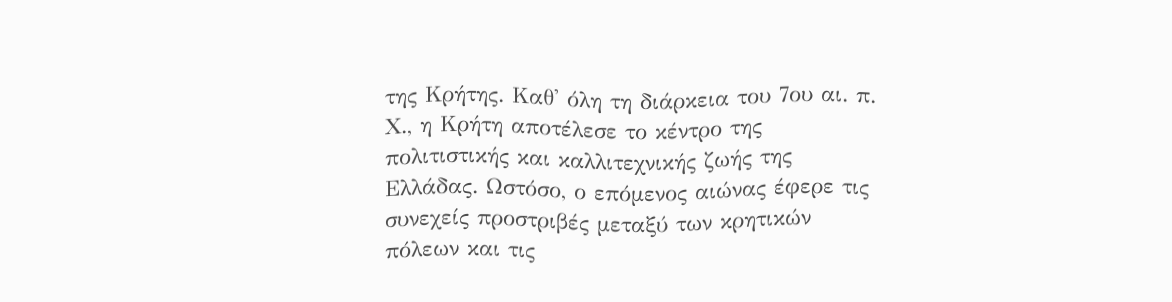της Κρήτης. Καθ' όλη τη διάρκεια του 7ου αι. π. Χ., η Κρήτη αποτέλεσε το κέντρο της πολιτιστικής και καλλιτεχνικής ζωής της Ελλάδας. Ωστόσο, ο επόμενος αιώνας έφερε τις συνεχείς προστριβές μεταξύ των κρητικών πόλεων και τις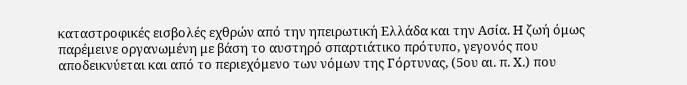καταστροφικές εισβολές εχθρών από την ηπειρωτική Ελλάδα και την Ασία. Η ζωή όμως παρέμεινε οργανωμένη με βάση το αυστηρό σπαρτιάτικο πρότυπο, γεγονός που αποδεικνύεται και από το περιεχόμενο των νόμων της Γόρτυνας, (5ου αι. π. Χ.) που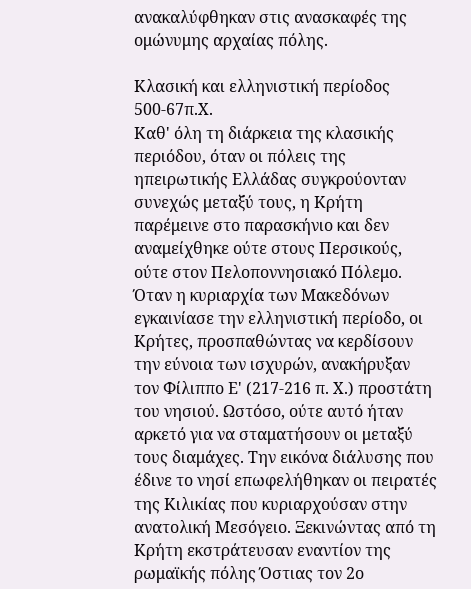ανακαλύφθηκαν στις ανασκαφές της ομώνυμης αρχαίας πόλης.

Κλασική και ελληνιστική περίοδος 500-67π.Χ.
Καθ' όλη τη διάρκεια της κλασικής περιόδου, όταν οι πόλεις της ηπειρωτικής Ελλάδας συγκρούονταν συνεχώς μεταξύ τους, η Κρήτη παρέμεινε στο παρασκήνιο και δεν αναμείχθηκε ούτε στους Περσικούς, ούτε στον Πελοποννησιακό Πόλεμο. Όταν η κυριαρχία των Μακεδόνων εγκαινίασε την ελληνιστική περίοδο, οι Κρήτες, προσπαθώντας να κερδίσουν την εύνοια των ισχυρών, ανακήρυξαν τον Φίλιππο Ε' (217-216 π. Χ.) προστάτη του νησιού. Ωστόσο, ούτε αυτό ήταν αρκετό για να σταματήσουν οι μεταξύ τους διαμάχες. Την εικόνα διάλυσης που έδινε το νησί επωφελήθηκαν οι πειρατές της Κιλικίας που κυριαρχούσαν στην ανατολική Μεσόγειο. Ξεκινώντας από τη Κρήτη εκστράτευσαν εναντίον της ρωμαϊκής πόλης Όστιας τον 2ο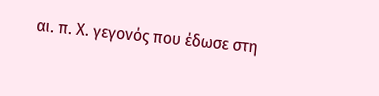αι. π. Χ. γεγονός που έδωσε στη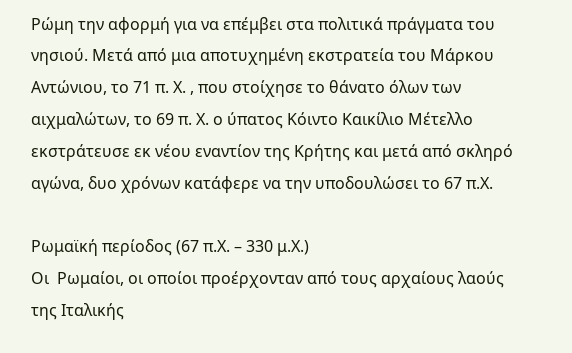Ρώμη την αφορμή για να επέμβει στα πολιτικά πράγματα του νησιού. Μετά από μια αποτυχημένη εκστρατεία του Μάρκου Αντώνιου, το 71 π. Χ. , που στοίχησε το θάνατο όλων των αιχμαλώτων, το 69 π. Χ. ο ύπατος Κόιντο Καικίλιο Μέτελλο εκστράτευσε εκ νέου εναντίον της Κρήτης και μετά από σκληρό αγώνα, δυο χρόνων κατάφερε να την υποδουλώσει το 67 π.Χ.

Ρωμαϊκή περίοδος (67 π.Χ. – 330 μ.Χ.)
Οι  Ρωμαίοι, οι οποίοι προέρχονταν από τους αρχαίους λαούς της Ιταλικής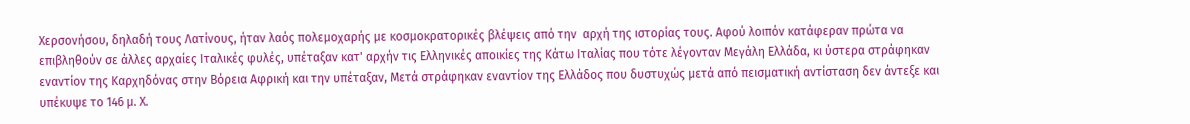Χερσονήσου, δηλαδή τους Λατίνους, ήταν λαός πολεμοχαρής με κοσμοκρατορικές βλέψεις από την  αρχή της ιστορίας τους. Αφού λοιπόν κατάφεραν πρώτα να επιβληθούν σε άλλες αρχαίες Ιταλικές φυλές, υπέταξαν κατ' αρχήν τις Ελληνικές αποικίες της Κάτω Ιταλίας που τότε λέγονταν Μεγάλη Ελλάδα, κι ύστερα στράφηκαν εναντίον της Καρχηδόνας στην Βόρεια Αφρική και την υπέταξαν, Μετά στράφηκαν εναντίον της Ελλάδος που δυστυχώς μετά από πεισματική αντίσταση δεν άντεξε και υπέκυψε το 146 μ. Χ.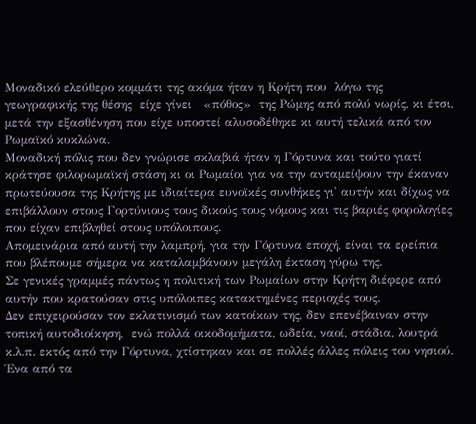Μοναδικό ελεύθερο κομμάτι της ακόμα ήταν η Κρήτη που  λόγω της γεωγραφικής της θέσης  είχε γίνει   «πόθος»  της Ρώμης από πολύ νωρίς, κι έτσι, μετά την εξασθένηση που είχε υποστεί αλυσοδέθηκε κι αυτή τελικά από τον Ρωμαϊκό κυκλώνα.
Μοναδική πόλις που δεν γνώρισε σκλαβιά ήταν η Γόρτυνα και τούτο γιατί κράτησε φιλορωμαϊκή στάση κι οι Ρωμαίοι για να την ανταμείψουν την έκαναν πρωτεύουσα της Κρήτης με ιδιαίτερα ευνοϊκές συνθήκες γι' αυτήν και δίχως να επιβάλλουν στους Γορτύνιους τους δικούς τους νόμους και τις βαριές φορολογίες που είχαν επιβληθεί στους υπόλοιπους.
Απομεινάρια από αυτή την λαμπρή, για την Γόρτυνα εποχή, είναι τα ερείπια που βλέπουμε σήμερα να καταλαμβάνουν μεγάλη έκταση γύρω της.
Σε γενικές γραμμές πάντως η πολιτική των Ρωμαίων στην Κρήτη διέφερε από αυτήν που κρατούσαν στις υπόλοιπες κατακτημένες περιοχές τους.
Δεν επιχειρούσαν τον εκλατινισμό των κατοίκων της, δεν επενέβαιναν στην τοπική αυτοδιοίκηση,  ενώ πολλά οικοδομήματα, ωδεία, ναοί, στάδια, λουτρά  κ.λ.π. εκτός από την Γόρτυνα, χτίστηκαν και σε πολλές άλλες πόλεις του νησιού.
Ένα από τα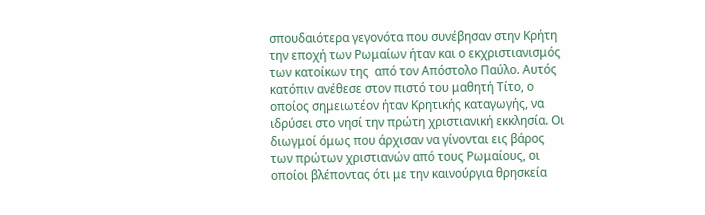σπουδαιότερα γεγονότα που συνέβησαν στην Κρήτη την εποχή των Ρωμαίων ήταν και ο εκχριστιανισμός των κατοίκων της  από τον Απόστολο Παύλο. Αυτός κατόπιν ανέθεσε στον πιστό του μαθητή Τίτο, ο οποίος σημειωτέον ήταν Κρητικής καταγωγής, να ιδρύσει στο νησί την πρώτη χριστιανική εκκλησία. Οι διωγμοί όμως που άρχισαν να γίνονται εις βάρος των πρώτων χριστιανών από τους Ρωμαίους, οι οποίοι βλέποντας ότι με την καινούργια θρησκεία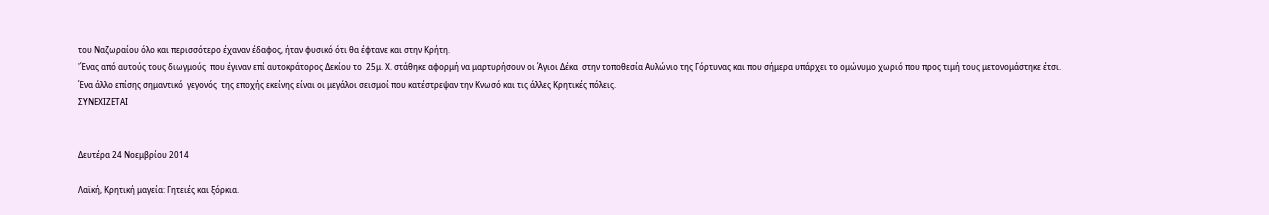του Ναζωραίου όλο και περισσότερο έχαναν έδαφος, ήταν φυσικό ότι θα έφτανε και στην Κρήτη.
'Ένας από αυτούς τους διωγμούς  που έγιναν επί αυτοκράτορος Δεκίου το  25μ. Χ. στάθηκε αφορμή να μαρτυρήσουν οι Άγιοι Δέκα  στην τοποθεσία Αυλώνιο της Γόρτυνας και που σήμερα υπάρχει το ομώνυμο χωριό που προς τιμή τους μετονομάστηκε έτσι.
Ένα άλλο επίσης σημαντικό  γεγονός  της εποχής εκείνης είναι οι μεγάλοι σεισμοί που κατέστρεψαν την Κνωσό και τις άλλες Κρητικές πόλεις.
ΣΥΝΕΧΙΖΕΤΑΙ


Δευτέρα 24 Νοεμβρίου 2014

Λαϊκή, Κρητική μαγεία: Γητειές και ξόρκια.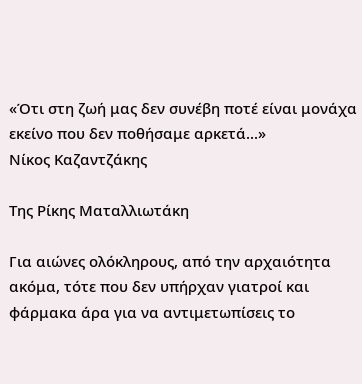«Ότι στη ζωή μας δεν συνέβη ποτέ είναι μονάχα εκείνο που δεν ποθήσαμε αρκετά...»
Νίκος Καζαντζάκης

Της Ρίκης Ματαλλιωτάκη

Για αιώνες ολόκληρους, από την αρχαιότητα ακόμα, τότε που δεν υπήρχαν γιατροί και φάρμακα άρα για να αντιμετωπίσεις το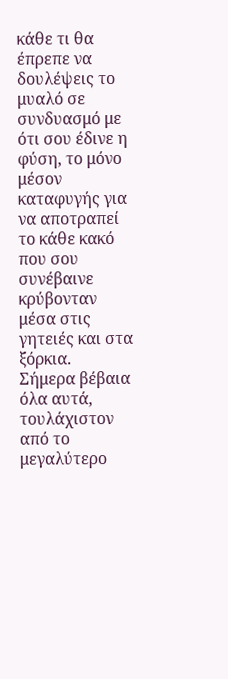κάθε τι θα έπρεπε να δουλέψεις το μυαλό σε συνδυασμό με ότι σου έδινε η φύση, το μόνο μέσον καταφυγής για να αποτραπεί το κάθε κακό που σου συνέβαινε κρύβονταν μέσα στις γητειές και στα ξόρκια.
Σήμερα βέβαια όλα αυτά, τουλάχιστον από το μεγαλύτερο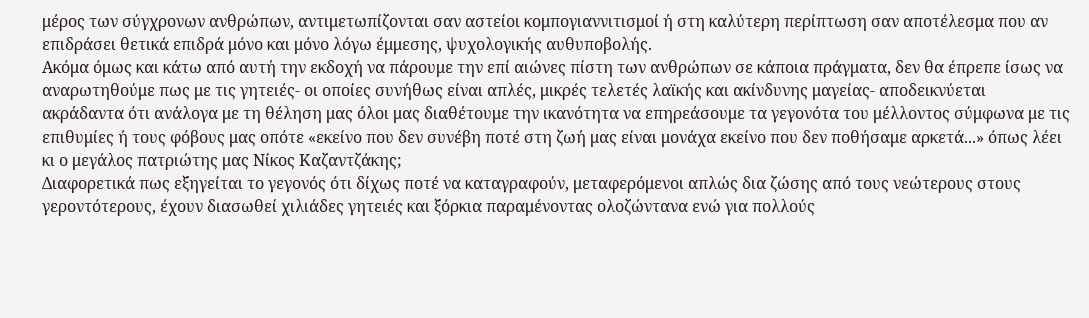μέρος των σύγχρονων ανθρώπων, αντιμετωπίζονται σαν αστείοι κομπογιαννιτισμοί ή στη καλύτερη περίπτωση σαν αποτέλεσμα που αν επιδράσει θετικά επιδρά μόνο και μόνο λόγω έμμεσης, ψυχολογικής αυθυποβολής.
Ακόμα όμως και κάτω από αυτή την εκδοχή να πάρουμε την επί αιώνες πίστη των ανθρώπων σε κάποια πράγματα, δεν θα έπρεπε ίσως να αναρωτηθούμε πως με τις γητειές- οι οποίες συνήθως είναι απλές, μικρές τελετές λαϊκής και ακίνδυνης μαγείας- αποδεικνύεται ακράδαντα ότι ανάλογα με τη θέληση μας όλοι μας διαθέτουμε την ικανότητα να επηρεάσουμε τα γεγονότα του μέλλοντος σύμφωνα με τις επιθυμίες ή τους φόβους μας οπότε «εκείνο που δεν συνέβη ποτέ στη ζωή μας είναι μονάχα εκείνο που δεν ποθήσαμε αρκετά...» όπως λέει κι ο μεγάλος πατριώτης μας Νίκος Καζαντζάκης;
Διαφορετικά πως εξηγείται το γεγονός ότι δίχως ποτέ να καταγραφούν, μεταφερόμενοι απλώς δια ζώσης από τους νεώτερους στους γεροντότερους, έχουν διασωθεί χιλιάδες γητειές και ξόρκια παραμένοντας ολοζώντανα ενώ για πολλούς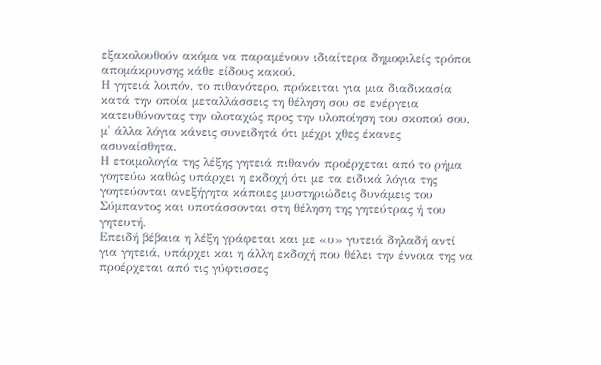εξακολουθούν ακόμα να παραμένουν ιδιαίτερα δημοφιλείς τρόποι απομάκρυνσης κάθε είδους κακού.
Η γητειά λοιπόν, το πιθανότερο, πρόκειται για μια διαδικασία κατά την οποία μεταλλάσσεις τη θέληση σου σε ενέργεια κατευθύνοντας την ολοταχώς προς την υλοποίηση του σκοπού σου, μ' άλλα λόγια κάνεις συνειδητά ότι μέχρι χθες έκανες ασυναίσθητα.
Η ετοιμολογία της λέξης γητειά πιθανόν προέρχεται από το ρήμα γοητεύω καθώς υπάρχει η εκδοχή ότι με τα ειδικά λόγια της γοητεύονται ανεξήγητα κάποιες μυστηριώδεις δυνάμεις του Σύμπαντος και υποτάσσονται στη θέληση της γητεύτρας ή του γητευτή.
Επειδή βέβαια η λέξη γράφεται και με «υ» γυτειά δηλαδή αντί για γητειά, υπάρχει και η άλλη εκδοχή που θέλει την έννοια της να προέρχεται από τις γύφτισσες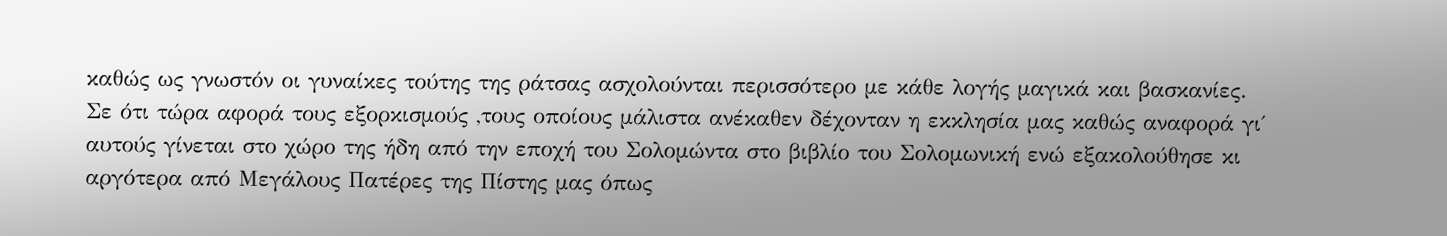καθώς ως γνωστόν οι γυναίκες τούτης της ράτσας ασχολούνται περισσότερο με κάθε λογής μαγικά και βασκανίες.
Σε ότι τώρα αφορά τους εξορκισμούς ,τους οποίους μάλιστα ανέκαθεν δέχονταν η εκκλησία μας καθώς αναφορά γι΄ αυτούς γίνεται στο χώρο της ήδη από την εποχή του Σολομώντα στο βιβλίο του Σολομωνική ενώ εξακολούθησε κι αργότερα από Μεγάλους Πατέρες της Πίστης μας όπως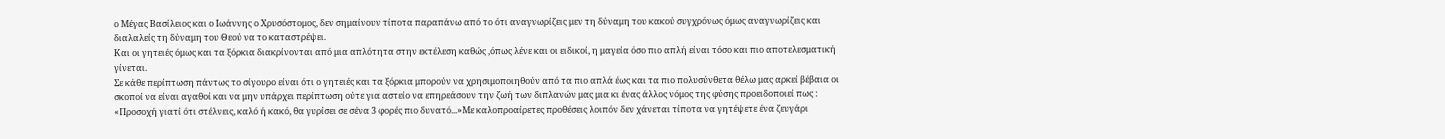ο Μέγας Βασίλειος και ο Ιωάννης ο Χρυσόστομος, δεν σημαίνουν τίποτα παραπάνω από το ότι αναγνωρίζεις μεν τη δύναμη του κακού συγχρόνως όμως αναγνωρίζεις και διαλαλείς τη δύναμη του Θεού να το καταστρέψει.
Και οι γητειές όμως και τα ξόρκια διακρίνονται από μια απλότητα στην εκτέλεση καθώς ,όπως λένε και οι ειδικοί, η μαγεία όσο πιο απλή είναι τόσο και πιο αποτελεσματική γίνεται.
Σε κάθε περίπτωση πάντως το σίγουρο είναι ότι ο γητειές και τα ξόρκια μπορούν να χρησιμοποιηθούν από τα πιο απλά έως και τα πιο πολυσύνθετα θέλω μας αρκεί βέβαια οι σκοποί να είναι αγαθοί και να μην υπάρχει περίπτωση ούτε για αστείο να επηρεάσουν την ζωή των διπλανών μας μια κι ένας άλλος νόμος της φύσης προειδοποιεί πως :
«Προσοχή γιατί ότι στέλνεις, καλό ή κακό, θα γυρίσει σε σένα 3 φορές πιο δυνατό...»Με καλοπροαίρετες προθέσεις λοιπόν δεν χάνεται τίποτα να γητέψετε ένα ζευγάρι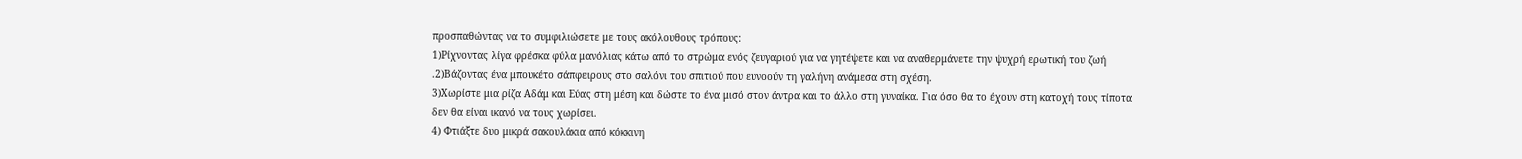προσπαθώντας να το συμφιλιώσετε με τους ακόλουθους τρόπους:
1)Ρίχνοντας λίγα φρέσκα φύλα μανόλιας κάτω από το στρώμα ενός ζευγαριού για να γητέψετε και να αναθερμάνετε την ψυχρή ερωτική του ζωή .2)Βάζοντας ένα μπουκέτο σάπφειρους στο σαλόνι του σπιτιού που ευνοούν τη γαλήνη ανάμεσα στη σχέση.
3)Χωρίστε μια ρίζα Αδάμ και Εύας στη μέση και δώστε το ένα μισό στον άντρα και το άλλο στη γυναίκα. Για όσο θα το έχουν στη κατοχή τους τίποτα δεν θα είναι ικανό να τους χωρίσει.
4) Φτιάξτε δυο μικρά σακουλάκια από κόκκινη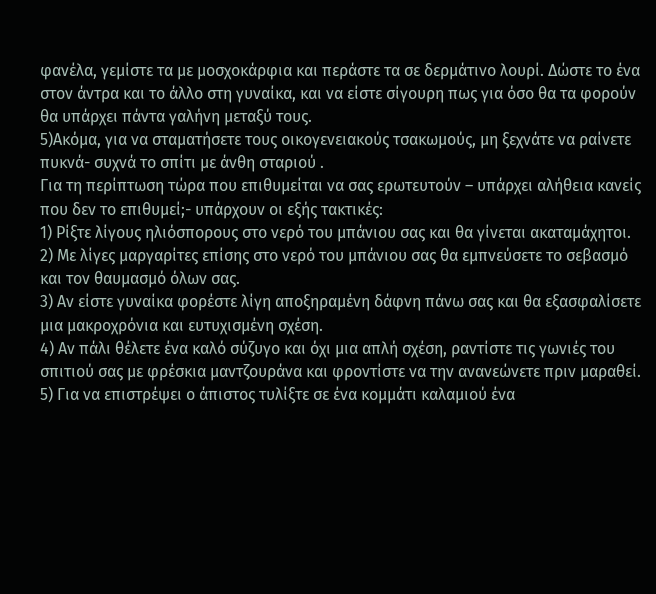φανέλα, γεμίστε τα με μοσχοκάρφια και περάστε τα σε δερμάτινο λουρί. Δώστε το ένα στον άντρα και το άλλο στη γυναίκα, και να είστε σίγουρη πως για όσο θα τα φορούν θα υπάρχει πάντα γαλήνη μεταξύ τους.
5)Ακόμα, για να σταματήσετε τους οικογενειακούς τσακωμούς, μη ξεχνάτε να ραίνετε πυκνά- συχνά το σπίτι με άνθη σταριού .
Για τη περίπτωση τώρα που επιθυμείται να σας ερωτευτούν – υπάρχει αλήθεια κανείς που δεν το επιθυμεί;- υπάρχουν οι εξής τακτικές:
1) Ρίξτε λίγους ηλιόσπορους στο νερό του μπάνιου σας και θα γίνεται ακαταμάχητοι.
2) Με λίγες μαργαρίτες επίσης στο νερό του μπάνιου σας θα εμπνεύσετε το σεβασμό και τον θαυμασμό όλων σας.
3) Αν είστε γυναίκα φορέστε λίγη αποξηραμένη δάφνη πάνω σας και θα εξασφαλίσετε μια μακροχρόνια και ευτυχισμένη σχέση.
4) Αν πάλι θέλετε ένα καλό σύζυγο και όχι μια απλή σχέση, ραντίστε τις γωνιές του σπιτιού σας με φρέσκια μαντζουράνα και φροντίστε να την ανανεώνετε πριν μαραθεί.
5) Για να επιστρέψει ο άπιστος τυλίξτε σε ένα κομμάτι καλαμιού ένα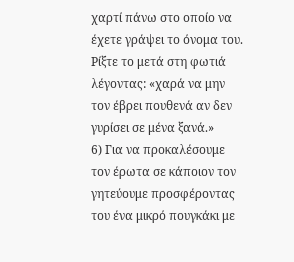χαρτί πάνω στο οποίο να έχετε γράψει το όνομα του. Ρίξτε το μετά στη φωτιά λέγοντας: «χαρά να μην τον έβρει πουθενά αν δεν γυρίσει σε μένα ξανά.»
6) Για να προκαλέσουμε τον έρωτα σε κάποιον τον γητεύουμε προσφέροντας του ένα μικρό πουγκάκι με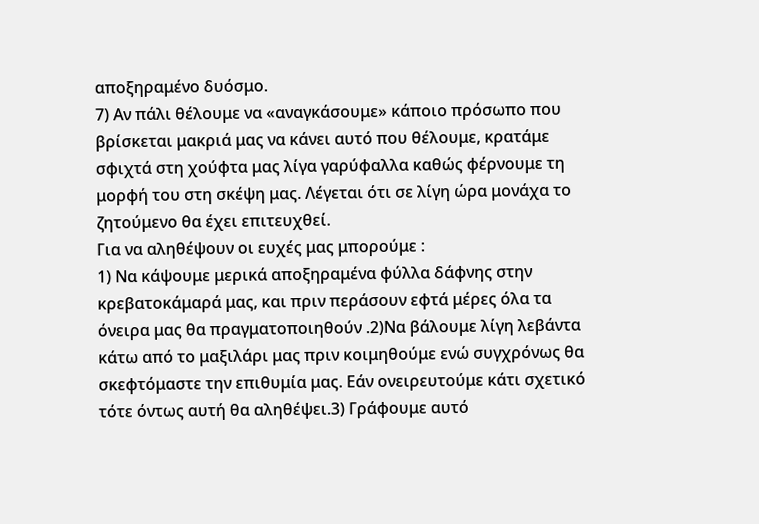αποξηραμένο δυόσμο.
7) Αν πάλι θέλουμε να «αναγκάσουμε» κάποιο πρόσωπο που βρίσκεται μακριά μας να κάνει αυτό που θέλουμε, κρατάμε σφιχτά στη χούφτα μας λίγα γαρύφαλλα καθώς φέρνουμε τη μορφή του στη σκέψη μας. Λέγεται ότι σε λίγη ώρα μονάχα το ζητούμενο θα έχει επιτευχθεί.
Για να αληθέψουν οι ευχές μας μπορούμε :
1) Να κάψουμε μερικά αποξηραμένα φύλλα δάφνης στην κρεβατοκάμαρά μας, και πριν περάσουν εφτά μέρες όλα τα όνειρα μας θα πραγματοποιηθούν .2)Να βάλουμε λίγη λεβάντα κάτω από το μαξιλάρι μας πριν κοιμηθούμε ενώ συγχρόνως θα σκεφτόμαστε την επιθυμία μας. Εάν ονειρευτούμε κάτι σχετικό τότε όντως αυτή θα αληθέψει.3) Γράφουμε αυτό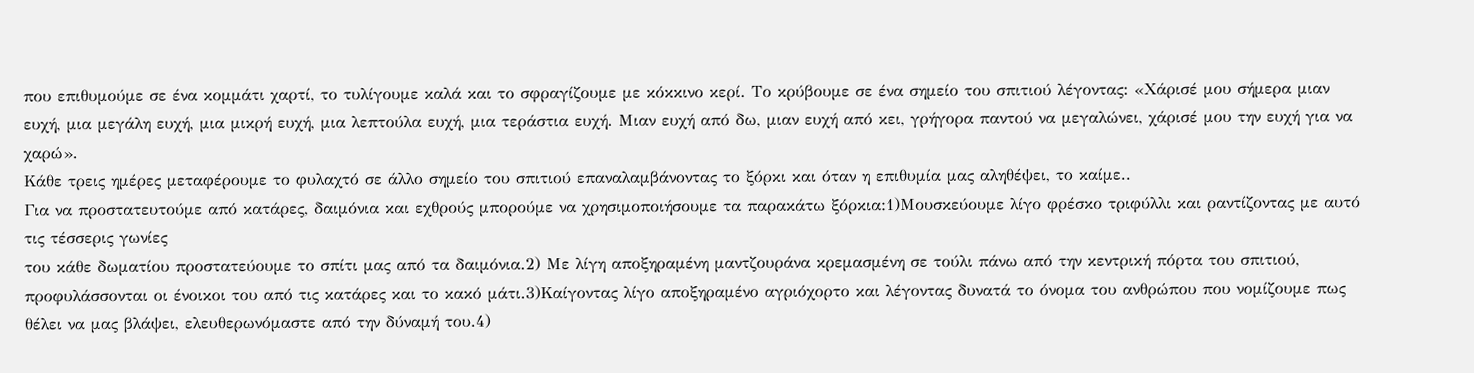που επιθυμούμε σε ένα κομμάτι χαρτί, το τυλίγουμε καλά και το σφραγίζουμε με κόκκινο κερί. Το κρύβουμε σε ένα σημείο του σπιτιού λέγοντας: «Χάρισέ μου σήμερα μιαν ευχή, μια μεγάλη ευχή, μια μικρή ευχή, μια λεπτούλα ευχή, μια τεράστια ευχή. Μιαν ευχή από δω, μιαν ευχή από κει, γρήγορα παντού να μεγαλώνει, χάρισέ μου την ευχή για να χαρώ».
Κάθε τρεις ημέρες μεταφέρουμε το φυλαχτό σε άλλο σημείο του σπιτιού επαναλαμβάνοντας το ξόρκι και όταν η επιθυμία μας αληθέψει, το καίμε..
Για να προστατευτούμε από κατάρες, δαιμόνια και εχθρούς μπορούμε να χρησιμοποιήσουμε τα παρακάτω ξόρκια:1)Μουσκεύουμε λίγο φρέσκο τριφύλλι και ραντίζοντας με αυτό τις τέσσερις γωνίες
του κάθε δωματίου προστατεύουμε το σπίτι μας από τα δαιμόνια.2) Με λίγη αποξηραμένη μαντζουράνα κρεμασμένη σε τούλι πάνω από την κεντρική πόρτα του σπιτιού, προφυλάσσονται οι ένοικοι του από τις κατάρες και το κακό μάτι.3)Καίγοντας λίγο αποξηραμένο αγριόχορτο και λέγοντας δυνατά το όνομα του ανθρώπου που νομίζουμε πως θέλει να μας βλάψει, ελευθερωνόμαστε από την δύναμή του.4)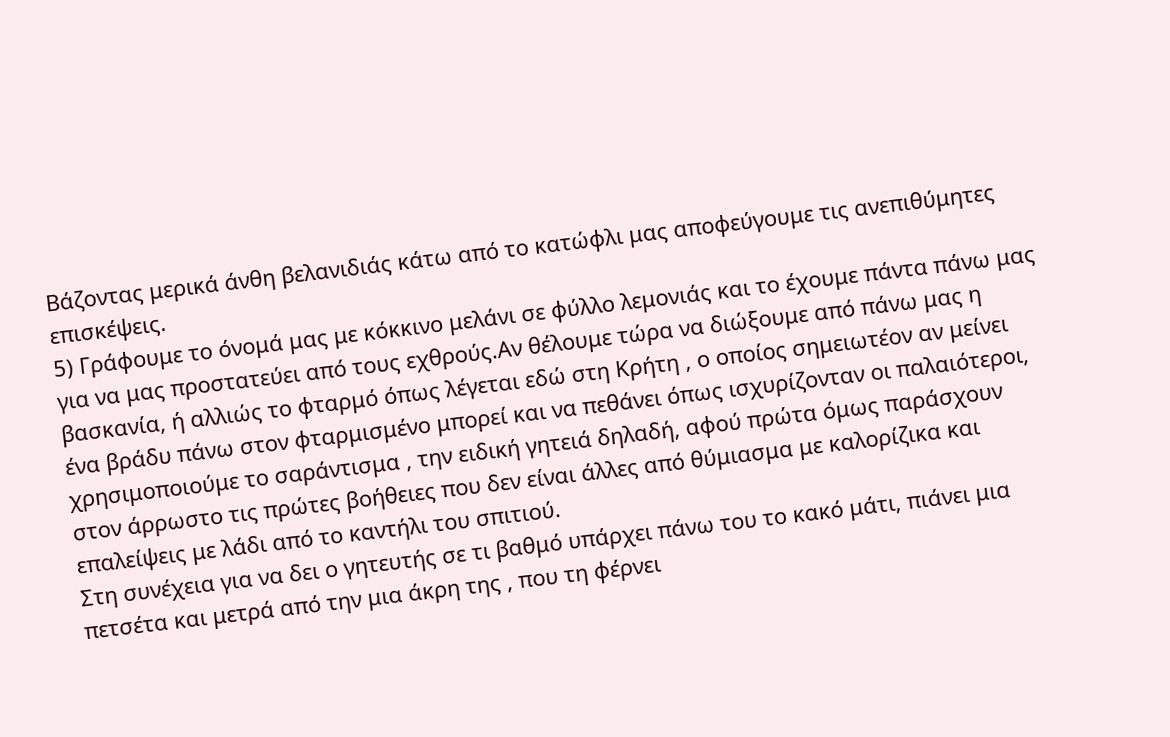Βάζοντας μερικά άνθη βελανιδιάς κάτω από το κατώφλι μας αποφεύγουμε τις ανεπιθύμητες επισκέψεις.
5) Γράφουμε το όνομά μας με κόκκινο μελάνι σε φύλλο λεμονιάς και το έχουμε πάντα πάνω μας για να μας προστατεύει από τους εχθρούς.Αν θέλουμε τώρα να διώξουμε από πάνω μας η βασκανία, ή αλλιώς το φταρμό όπως λέγεται εδώ στη Κρήτη , ο οποίος σημειωτέον αν μείνει ένα βράδυ πάνω στον φταρμισμένο μπορεί και να πεθάνει όπως ισχυρίζονταν οι παλαιότεροι, χρησιμοποιούμε το σαράντισμα , την ειδική γητειά δηλαδή, αφού πρώτα όμως παράσχουν στον άρρωστο τις πρώτες βοήθειες που δεν είναι άλλες από θύμιασμα με καλορίζικα και επαλείψεις με λάδι από το καντήλι του σπιτιού.
Στη συνέχεια για να δει ο γητευτής σε τι βαθμό υπάρχει πάνω του το κακό μάτι, πιάνει μια πετσέτα και μετρά από την μια άκρη της , που τη φέρνει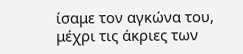ίσαμε τον αγκώνα του, μέχρι τις άκριες των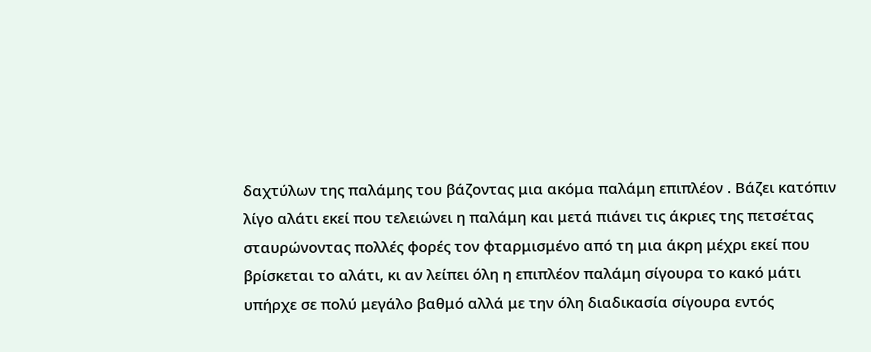δαχτύλων της παλάμης του βάζοντας μια ακόμα παλάμη επιπλέον . Βάζει κατόπιν λίγο αλάτι εκεί που τελειώνει η παλάμη και μετά πιάνει τις άκριες της πετσέτας σταυρώνοντας πολλές φορές τον φταρμισμένο από τη μια άκρη μέχρι εκεί που βρίσκεται το αλάτι, κι αν λείπει όλη η επιπλέον παλάμη σίγουρα το κακό μάτι υπήρχε σε πολύ μεγάλο βαθμό αλλά με την όλη διαδικασία σίγουρα εντός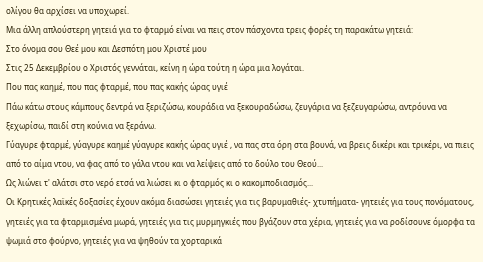ολίγου θα αρχίσει να υποχωρεί.
Μια άλλη απλούστερη γητειά για το φταρμό είναι να πεις στον πάσχοντα τρεις φορές τη παρακάτω γητειά:
Στο όνομα σου Θεέ μου και Δεσπότη μου Χριστέ μου
Στις 25 Δεκεμβρίου ο Χριστός γεννάται, κείνη η ώρα τούτη η ώρα μια λογάται.
Που πας καημέ, που πας φταρμέ, που πας κακής ώρας υγιέ
Πάω κάτω στους κάμπους δεντρά να ξεριζώσω, κουράδια να ξεκουραδώσω, ζευγάρια να ξεζευγαρώσω, αντρόυνα να ξεχωρίσω, παιδί στη κούνια να ξεράνω.
Γύαγυρε φταρμέ, γύαγυρε καημέ γύαγυρε κακής ώρας υγιέ , να πας στα όρη στα βουνά, να βρεις δικέρι και τρικέρι, να πιεις από το αίμα ντου, να φας από το γάλα ντου και να λείψεις από το δούλο του Θεού...
Ως λιώνει τ' αλάτσι στο νερό ετσά να λιώσει κι ο φταρμός κι ο κακομποδιασμός...
Οι Κρητικές λαϊκές δοξασίες έχουν ακόμα διασώσει γητειές για τις βαρυμαθιές- χτυπήματα- γητειές για τους πονόματους, γητειές για τα φταρμισμένα μωρά, γητειές για τις μυρμηγκιές που βγάζουν στα χέρια, γητειές για να ροδίσουνε όμορφα τα ψωμιά στο φούρνο, γητειές για να ψηθούν τα χορταρικά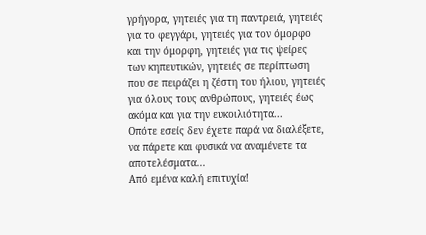γρήγορα, γητειές για τη παντρειά, γητειές για το φεγγάρι, γητειές για τον όμορφο και την όμορφη, γητειές για τις ψείρες των κηπευτικών, γητειές σε περίπτωση που σε πειράζει η ζέστη του ήλιου, γητειές για όλους τους ανθρώπους, γητειές έως ακόμα και για την ευκοιλιότητα...
Οπότε εσείς δεν έχετε παρά να διαλέξετε, να πάρετε και φυσικά να αναμένετε τα αποτελέσματα...
Από εμένα καλή επιτυχία!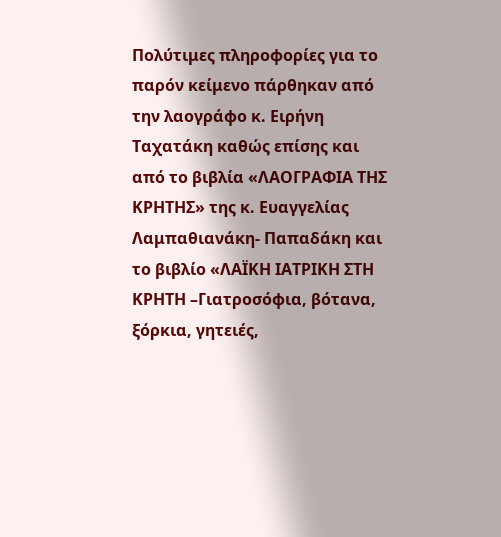Πολύτιμες πληροφορίες για το παρόν κείμενο πάρθηκαν από την λαογράφο κ. Ειρήνη Ταχατάκη καθώς επίσης και από το βιβλία «ΛΑΟΓΡΑΦΙΑ ΤΗΣ ΚΡΗΤΗΣ» της κ. Ευαγγελίας Λαμπαθιανάκη- Παπαδάκη και το βιβλίο «ΛΑΪΚΗ ΙΑΤΡΙΚΗ ΣΤΗ ΚΡΗΤΗ –Γιατροσόφια, βότανα, ξόρκια, γητειές,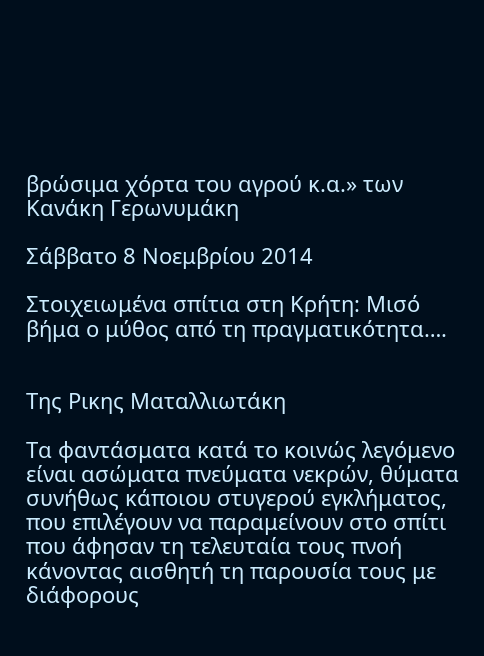βρώσιμα χόρτα του αγρού κ.α.» των Κανάκη Γερωνυμάκη

Σάββατο 8 Νοεμβρίου 2014

Στοιχειωμένα σπίτια στη Κρήτη: Μισό βήμα ο μύθος από τη πραγματικότητα….


Της Ρικης Ματαλλιωτάκη

Τα φαντάσματα κατά το κοινώς λεγόμενο είναι ασώματα πνεύματα νεκρών, θύματα συνήθως κάποιου στυγερού εγκλήματος, που επιλέγουν να παραμείνουν στο σπίτι που άφησαν τη τελευταία τους πνοή κάνοντας αισθητή τη παρουσία τους με διάφορους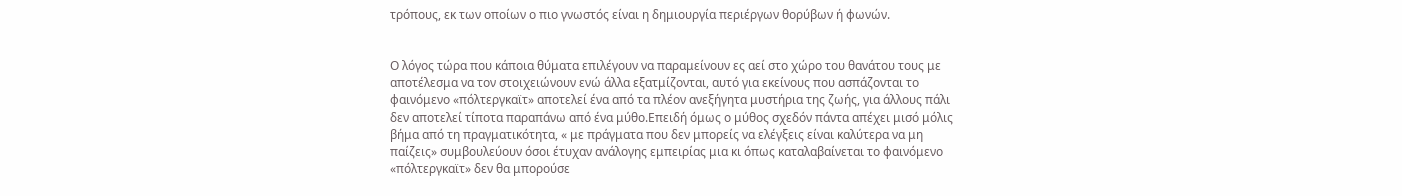τρόπους, εκ των οποίων ο πιο γνωστός είναι η δημιουργία περιέργων θορύβων ή φωνών.


Ο λόγος τώρα που κάποια θύματα επιλέγουν να παραμείνουν ες αεί στο χώρο του θανάτου τους με αποτέλεσμα να τον στοιχειώνουν ενώ άλλα εξατμίζονται, αυτό για εκείνους που ασπάζονται το φαινόμενο «πόλτεργκαϊτ» αποτελεί ένα από τα πλέον ανεξήγητα μυστήρια της ζωής, για άλλους πάλι δεν αποτελεί τίποτα παραπάνω από ένα μύθο.Επειδή όμως ο μύθος σχεδόν πάντα απέχει μισό μόλις βήμα από τη πραγματικότητα, « με πράγματα που δεν μπορείς να ελέγξεις είναι καλύτερα να μη παίζεις» συμβουλεύουν όσοι έτυχαν ανάλογης εμπειρίας μια κι όπως καταλαβαίνεται το φαινόμενο «πόλτεργκαϊτ» δεν θα μπορούσε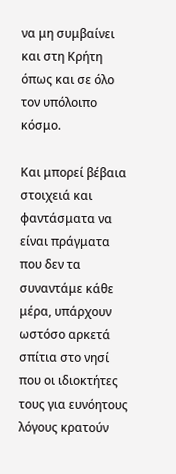να μη συμβαίνει και στη Κρήτη όπως και σε όλο τον υπόλοιπο κόσμο.

Και μπορεί βέβαια στοιχειά και φαντάσματα να είναι πράγματα που δεν τα συναντάμε κάθε μέρα, υπάρχουν ωστόσο αρκετά σπίτια στο νησί που οι ιδιοκτήτες τους για ευνόητους λόγους κρατούν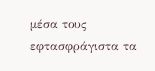μέσα τους εφτασφράγιστα τα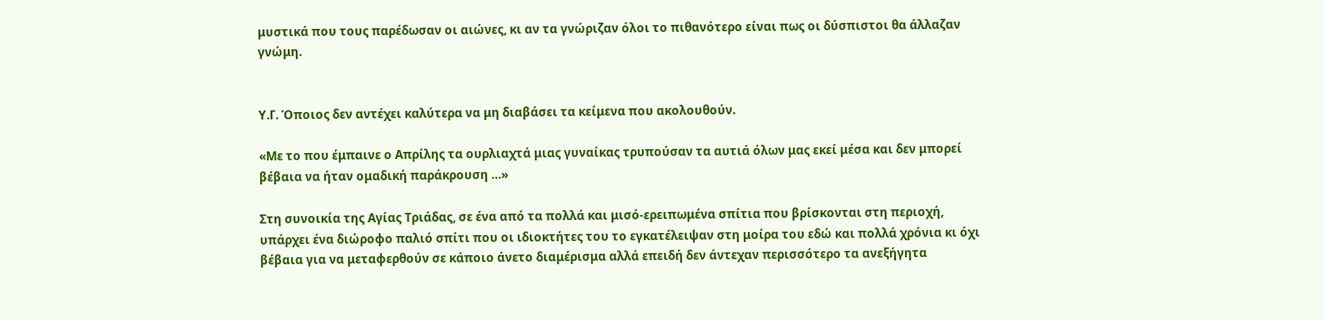μυστικά που τους παρέδωσαν οι αιώνες, κι αν τα γνώριζαν όλοι το πιθανότερο είναι πως οι δύσπιστοι θα άλλαζαν γνώμη.


Υ.Γ. Όποιος δεν αντέχει καλύτερα να μη διαβάσει τα κείμενα που ακολουθούν.

«Με το που έμπαινε ο Απρίλης τα ουρλιαχτά μιας γυναίκας τρυπούσαν τα αυτιά όλων μας εκεί μέσα και δεν μπορεί βέβαια να ήταν ομαδική παράκρουση …»

Στη συνοικία της Αγίας Τριάδας, σε ένα από τα πολλά και μισό-ερειπωμένα σπίτια που βρίσκονται στη περιοχή, υπάρχει ένα διώροφο παλιό σπίτι που οι ιδιοκτήτες του το εγκατέλειψαν στη μοίρα του εδώ και πολλά χρόνια κι όχι βέβαια για να μεταφερθούν σε κάποιο άνετο διαμέρισμα αλλά επειδή δεν άντεχαν περισσότερο τα ανεξήγητα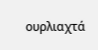ουρλιαχτά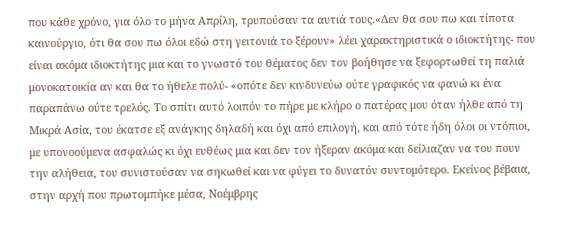που κάθε χρόνο, για όλο το μήνα Απρίλη, τρυπούσαν τα αυτιά τους.«Δεν θα σου πω και τίποτα καινούργιο, ότι θα σου πω όλοι εδώ στη γειτονιά το ξέρουν» λέει χαρακτηριστικά ο ιδιοκτήτης- που είναι ακόμα ιδιοκτήτης μια και το γνωστό του θέματος δεν τον βοήθησε να ξεφορτωθεί τη παλιά μονοκατοικία αν και θα το ήθελε πολύ- «οπότε δεν κινδυνεύω ούτε γραφικός να φανώ κι ένα παραπάνω ούτε τρελός. Το σπίτι αυτό λοιπόν το πήρε με κλήρο ο πατέρας μου όταν ήλθε από τη Μικρά Ασία, του έκατσε εξ ανάγκης δηλαδή και όχι από επιλογή, και από τότε ήδη όλοι οι ντόπιοι, με υπονοούμενα ασφαλώς κι όχι ευθέως μια και δεν τον ήξεραν ακόμα και δείλιαζαν να του πουν την αλήθεια, του συνιστούσαν να σηκωθεί και να φύγει το δυνατόν συντομότερο. Εκείνος βέβαια, στην αρχή που πρωτομπήκε μέσα, Νοέμβρης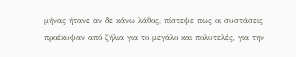μήνας ήτανε αν δε κάνω λάθος, πίστεψε πως οι συστάσεις προέκυψαν από ζήλια για το μεγάλο και πολυτελές, για την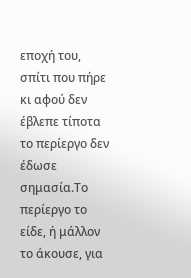εποχή του, σπίτι που πήρε κι αφού δεν έβλεπε τίποτα το περίεργο δεν έδωσε σημασία.Το περίεργο το είδε, ή μάλλον το άκουσε, για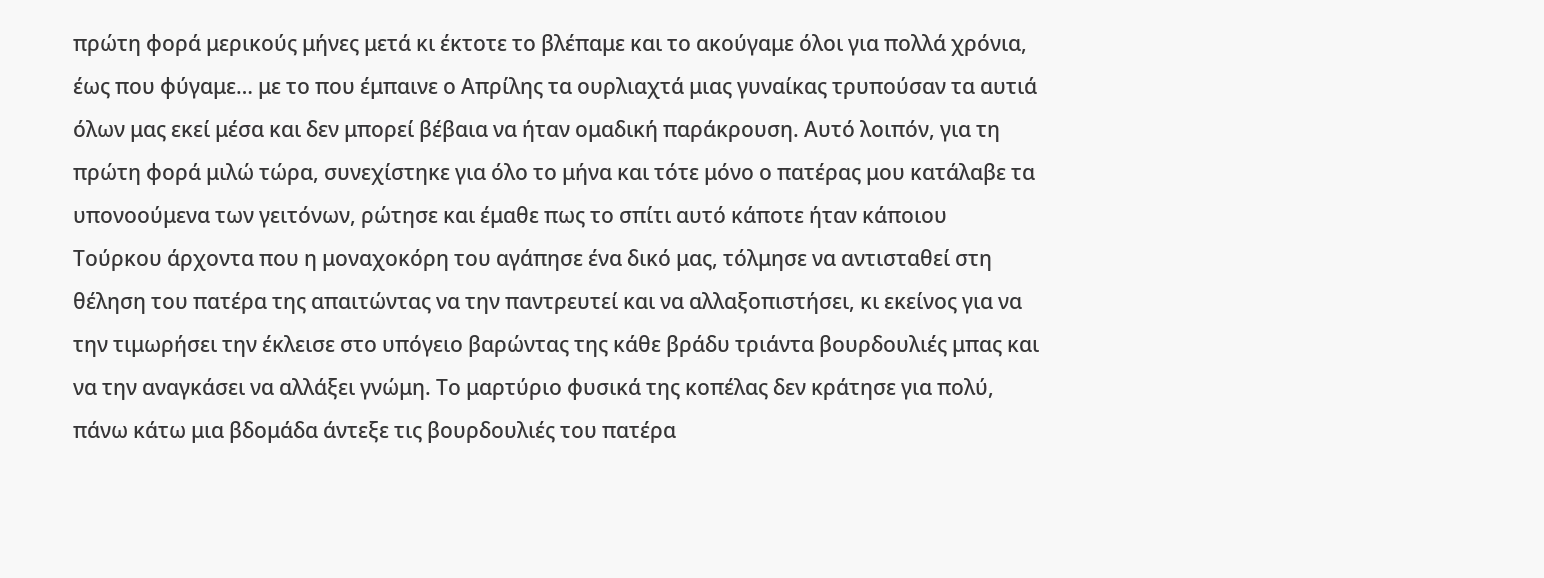πρώτη φορά μερικούς μήνες μετά κι έκτοτε το βλέπαμε και το ακούγαμε όλοι για πολλά χρόνια, έως που φύγαμε… με το που έμπαινε ο Απρίλης τα ουρλιαχτά μιας γυναίκας τρυπούσαν τα αυτιά όλων μας εκεί μέσα και δεν μπορεί βέβαια να ήταν ομαδική παράκρουση. Αυτό λοιπόν, για τη πρώτη φορά μιλώ τώρα, συνεχίστηκε για όλο το μήνα και τότε μόνο ο πατέρας μου κατάλαβε τα υπονοούμενα των γειτόνων, ρώτησε και έμαθε πως το σπίτι αυτό κάποτε ήταν κάποιου Τούρκου άρχοντα που η μοναχοκόρη του αγάπησε ένα δικό μας, τόλμησε να αντισταθεί στη θέληση του πατέρα της απαιτώντας να την παντρευτεί και να αλλαξοπιστήσει, κι εκείνος για να την τιμωρήσει την έκλεισε στο υπόγειο βαρώντας της κάθε βράδυ τριάντα βουρδουλιές μπας και να την αναγκάσει να αλλάξει γνώμη. Το μαρτύριο φυσικά της κοπέλας δεν κράτησε για πολύ, πάνω κάτω μια βδομάδα άντεξε τις βουρδουλιές του πατέρα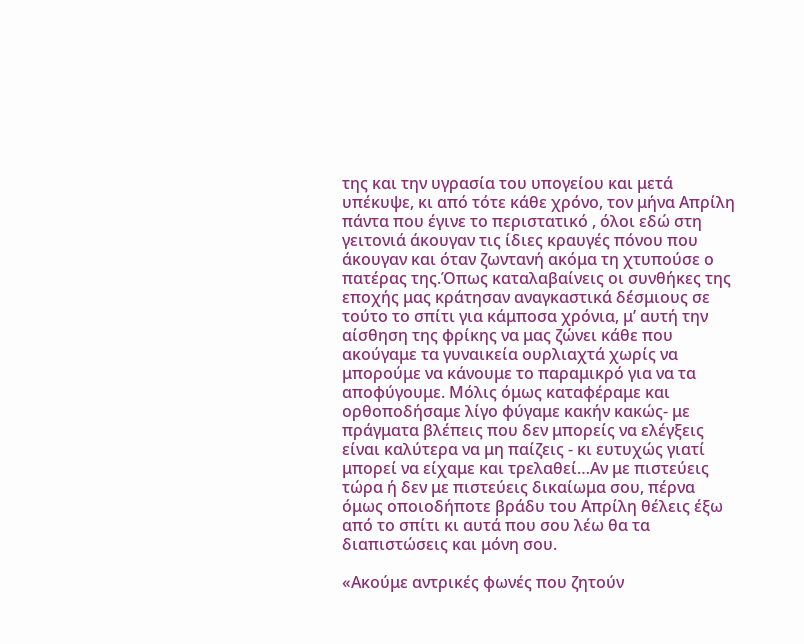της και την υγρασία του υπογείου και μετά υπέκυψε, κι από τότε κάθε χρόνο, τον μήνα Απρίλη πάντα που έγινε το περιστατικό , όλοι εδώ στη γειτονιά άκουγαν τις ίδιες κραυγές πόνου που άκουγαν και όταν ζωντανή ακόμα τη χτυπούσε ο πατέρας της.Όπως καταλαβαίνεις οι συνθήκες της εποχής μας κράτησαν αναγκαστικά δέσμιους σε τούτο το σπίτι για κάμποσα χρόνια, μ’ αυτή την αίσθηση της φρίκης να μας ζώνει κάθε που ακούγαμε τα γυναικεία ουρλιαχτά χωρίς να μπορούμε να κάνουμε το παραμικρό για να τα αποφύγουμε. Μόλις όμως καταφέραμε και ορθοποδήσαμε λίγο φύγαμε κακήν κακώς- με πράγματα βλέπεις που δεν μπορείς να ελέγξεις είναι καλύτερα να μη παίζεις - κι ευτυχώς γιατί μπορεί να είχαμε και τρελαθεί…Αν με πιστεύεις τώρα ή δεν με πιστεύεις δικαίωμα σου, πέρνα όμως οποιοδήποτε βράδυ του Απρίλη θέλεις έξω από το σπίτι κι αυτά που σου λέω θα τα διαπιστώσεις και μόνη σου.

«Ακούμε αντρικές φωνές που ζητούν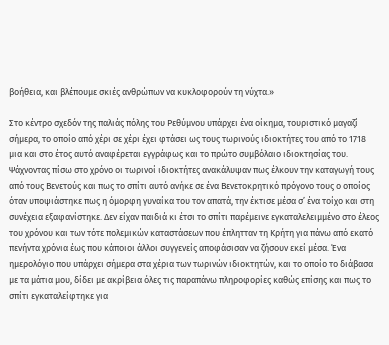βοήθεια, και βλέπουμε σκιές ανθρώπων να κυκλοφορούν τη νύχτα.»

Στο κέντρο σχεδόν της παλιάς πόλης του Ρεθύμνου υπάρχει ένα οίκημα, τουριστικό μαγαζί σήμερα, το οποίο από χέρι σε χέρι έχει φτάσει ως τους τωρινούς ιδιοκτήτες του από το 1718 μια και στο έτος αυτό αναφέρεται εγγράφως και το πρώτο συμβόλαιο ιδιοκτησίας του. Ψάχνοντας πίσω στο χρόνο οι τωρινοί ιδιοκτήτες ανακάλυψαν πως έλκουν την καταγωγή τους από τους Βενετούς και πως το σπίτι αυτό ανήκε σε ένα Βενετοκρητικό πρόγονο τους ο οποίος όταν υποψιάστηκε πως η όμορφη γυναίκα του τον απατά, την έκτισε μέσα σ’ ένα τοίχο και στη συνέχεια εξαφανίστηκε. Δεν είχαν παιδιά κι έτσι το σπίτι παρέμεινε εγκαταλελειμμένο στο έλεος του χρόνου και των τότε πολεμικών καταστάσεων που έπλητταν τη Κρήτη για πάνω από εκατό πενήντα χρόνια έως που κάποιοι άλλοι συγγενείς αποφάσισαν να ζήσουν εκεί μέσα. Ένα ημερολόγιο που υπάρχει σήμερα στα χέρια των τωρινών ιδιοκτητών, και το οποίο το διάβασα με τα μάτια μου, δίδει με ακρίβεια όλες τις παραπάνω πληροφορίες καθώς επίσης και πως το σπίτι εγκαταλείφτηκε για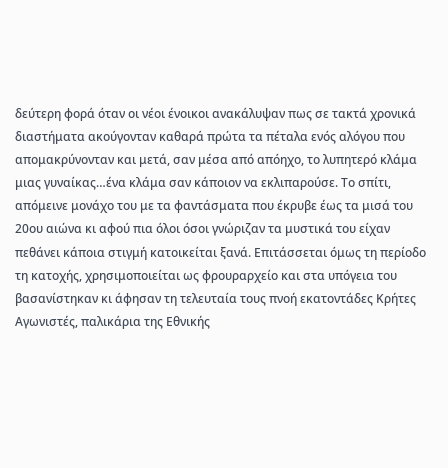δεύτερη φορά όταν οι νέοι ένοικοι ανακάλυψαν πως σε τακτά χρονικά διαστήματα ακούγονταν καθαρά πρώτα τα πέταλα ενός αλόγου που απομακρύνονταν και μετά, σαν μέσα από απόηχο, το λυπητερό κλάμα μιας γυναίκας…ένα κλάμα σαν κάποιον να εκλιπαρούσε. Το σπίτι, απόμεινε μονάχο του με τα φαντάσματα που έκρυβε έως τα μισά του 20ου αιώνα κι αφού πια όλοι όσοι γνώριζαν τα μυστικά του είχαν πεθάνει κάποια στιγμή κατοικείται ξανά. Επιτάσσεται όμως τη περίοδο τη κατοχής, χρησιμοποιείται ως φρουραρχείο και στα υπόγεια του βασανίστηκαν κι άφησαν τη τελευταία τους πνοή εκατοντάδες Κρήτες Αγωνιστές, παλικάρια της Εθνικής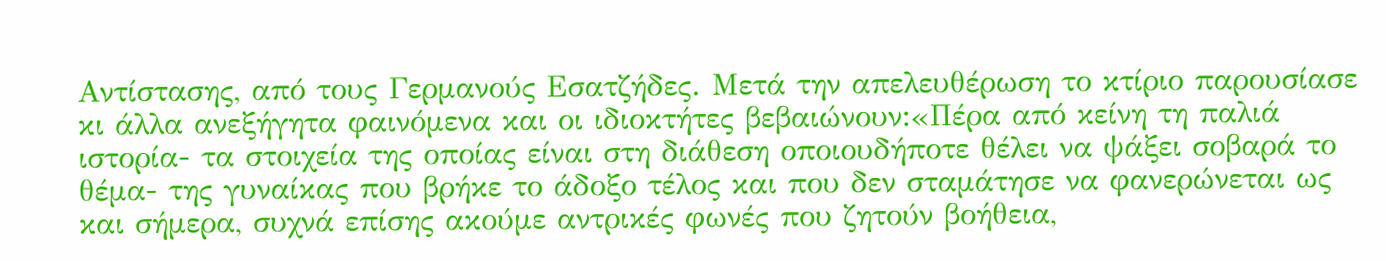Αντίστασης, από τους Γερμανούς Εσατζήδες. Μετά την απελευθέρωση το κτίριο παρουσίασε κι άλλα ανεξήγητα φαινόμενα και οι ιδιοκτήτες βεβαιώνουν:«Πέρα από κείνη τη παλιά ιστορία- τα στοιχεία της οποίας είναι στη διάθεση οποιουδήποτε θέλει να ψάξει σοβαρά το θέμα- της γυναίκας που βρήκε το άδοξο τέλος και που δεν σταμάτησε να φανερώνεται ως και σήμερα, συχνά επίσης ακούμε αντρικές φωνές που ζητούν βοήθεια,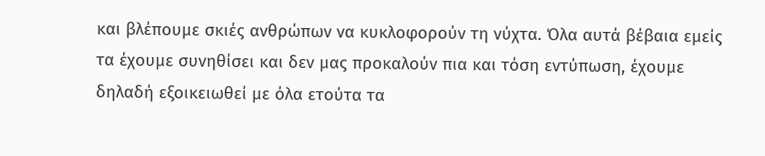και βλέπουμε σκιές ανθρώπων να κυκλοφορούν τη νύχτα. Όλα αυτά βέβαια εμείς τα έχουμε συνηθίσει και δεν μας προκαλούν πια και τόση εντύπωση, έχουμε δηλαδή εξοικειωθεί με όλα ετούτα τα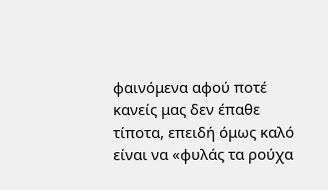φαινόμενα αφού ποτέ κανείς μας δεν έπαθε τίποτα, επειδή όμως καλό είναι να «φυλάς τα ρούχα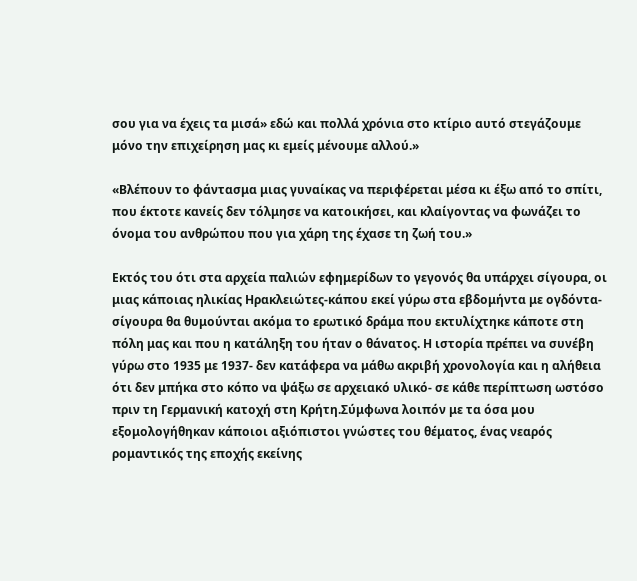σου για να έχεις τα μισά» εδώ και πολλά χρόνια στο κτίριο αυτό στεγάζουμε μόνο την επιχείρηση μας κι εμείς μένουμε αλλού.»

«Βλέπουν το φάντασμα μιας γυναίκας να περιφέρεται μέσα κι έξω από το σπίτι, που έκτοτε κανείς δεν τόλμησε να κατοικήσει, και κλαίγοντας να φωνάζει το όνομα του ανθρώπου που για χάρη της έχασε τη ζωή του.»

Εκτός του ότι στα αρχεία παλιών εφημερίδων το γεγονός θα υπάρχει σίγουρα, οι μιας κάποιας ηλικίας Ηρακλειώτες-κάπου εκεί γύρω στα εβδομήντα με ογδόντα- σίγουρα θα θυμούνται ακόμα το ερωτικό δράμα που εκτυλίχτηκε κάποτε στη πόλη μας και που η κατάληξη του ήταν ο θάνατος. Η ιστορία πρέπει να συνέβη γύρω στο 1935 με 1937- δεν κατάφερα να μάθω ακριβή χρονολογία και η αλήθεια ότι δεν μπήκα στο κόπο να ψάξω σε αρχειακό υλικό- σε κάθε περίπτωση ωστόσο πριν τη Γερμανική κατοχή στη Κρήτη.Σύμφωνα λοιπόν με τα όσα μου εξομολογήθηκαν κάποιοι αξιόπιστοι γνώστες του θέματος, ένας νεαρός ρομαντικός της εποχής εκείνης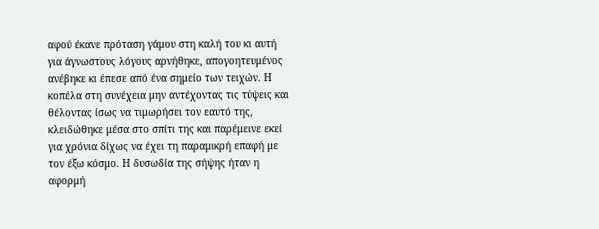αφού έκανε πρόταση γάμου στη καλή του κι αυτή για άγνωστους λόγους αρνήθηκε, απογοητευμένος ανέβηκε κι έπεσε από ένα σημείο των τειχών. Η κοπέλα στη συνέχεια μην αντέχοντας τις τύψεις και θέλοντας ίσως να τιμωρήσει τον εαυτό της, κλειδώθηκε μέσα στο σπίτι της και παρέμεινε εκεί για χρόνια δίχως να έχει τη παραμικρή επαφή με τον έξω κόσμο. Η δυσωδία της σήψης ήταν η αφορμή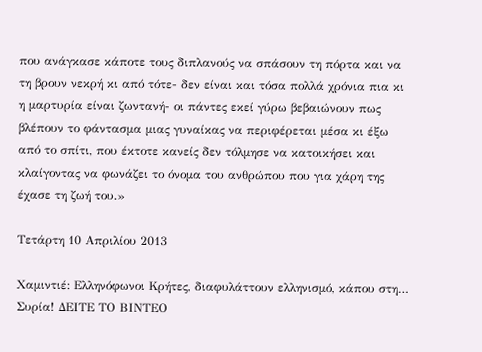που ανάγκασε κάποτε τους διπλανούς να σπάσουν τη πόρτα και να τη βρουν νεκρή κι από τότε- δεν είναι και τόσα πολλά χρόνια πια κι η μαρτυρία είναι ζωντανή- οι πάντες εκεί γύρω βεβαιώνουν πως βλέπουν το φάντασμα μιας γυναίκας να περιφέρεται μέσα κι έξω από το σπίτι, που έκτοτε κανείς δεν τόλμησε να κατοικήσει και κλαίγοντας να φωνάζει το όνομα του ανθρώπου που για χάρη της έχασε τη ζωή του.»

Τετάρτη 10 Απριλίου 2013

Χαμιντιέ: Ελληνόφωνοι Κρήτες, διαφυλάττουν ελληνισμό, κάπου στη… Συρία! ΔΕΙΤΕ ΤΟ ΒΙΝΤΕΟ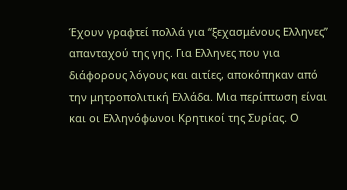Έχουν γραφτεί πολλά για “ξεχασμένους Ελληνες” απανταχού της γης. Για Ελληνες που για διάφορους λόγους και αιτίες, αποκόπηκαν από την μητροπολιτική Ελλάδα. Μια περίπτωση είναι και οι Ελληνόφωνοι Κρητικοί της Συρίας. Ο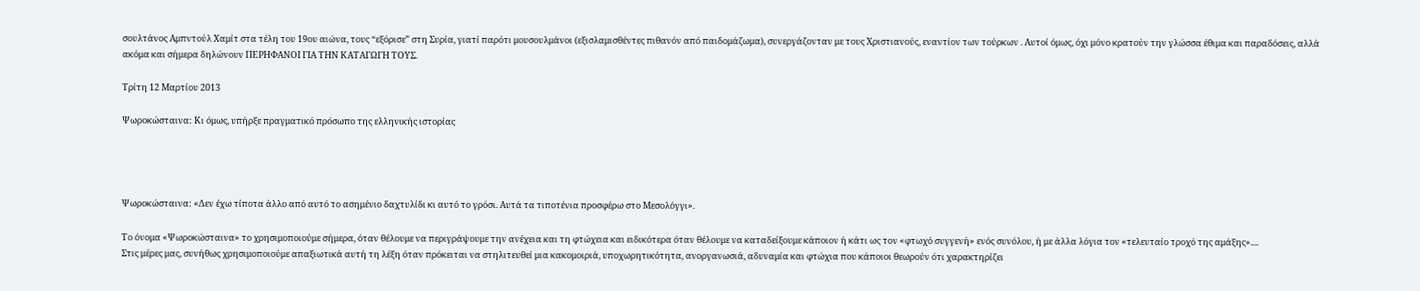σουλτάνος Αμπντούλ Χαμίτ στα τέλη του 19ου αιώνα, τους “εξόρισε” στη Συρία, γιατί παρότι μουσουλμάνοι (εξισλαμισθέντες πιθανόν από παιδομάζωμα), συνεργάζονταν με τους Χριστιανούς, εναντίον των τούρκων . Αυτοί όμως, όχι μόνο κρατούν την γλώσσα έθιμα και παραδόσεις, αλλά ακόμα και σήμερα δηλώνουν ΠΕΡΗΦΑΝΟΙ ΓΙΑ ΤΗΝ ΚΑΤΑΓΩΓΗ ΤΟΥΣ.

Τρίτη 12 Μαρτίου 2013

Ψωροκώσταινα: Κι όμως, υπήρξε πραγματικό πρόσωπο της ελληνικής ιστορίας




Ψωροκώσταινα: «Δεν έχω τίποτα άλλο από αυτό το ασημένιο δαχτυλίδι κι αυτό το γρόσι. Αυτά τα τιποτένια προσφέρω στο Μεσολόγγι».

Το όνομα «Ψωροκώσταινα» το χρησιμοποιούμε σήμερα, όταν θέλουμε να περιγράψουμε την ανέχεια και τη φτώχεια και ειδικότερα όταν θέλουμε να καταδείξουμε κάποιον ή κάτι ως τον «φτωχό συγγενή» ενός συνόλου, ή με άλλα λόγια τον «τελευταίο τροχό της αμάξης»....
Στις μέρες μας, συνήθως χρησιμοποιούμε απαξιωτικά αυτή τη λέξη όταν πρόκειται να στηλιτευθεί μια κακομοιριά, υποχωρητικότητα, ανοργανωσιά, αδυναμία και φτώχια που κάποιοι θεωρούν ότι χαρακτηρίζει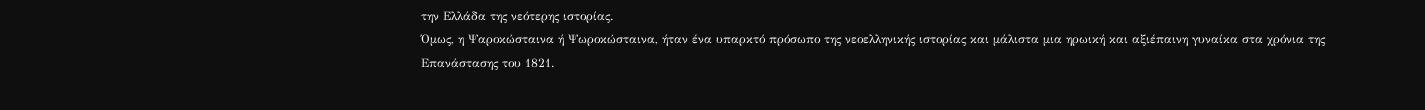την Ελλάδα της νεότερης ιστορίας.
Όμως, η Ψαροκώσταινα ή Ψωροκώσταινα, ήταν ένα υπαρκτό πρόσωπο της νεοελληνικής ιστορίας και μάλιστα μια ηρωική και αξιέπαινη γυναίκα στα χρόνια της Επανάστασης του 1821.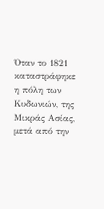Όταν το 1821 καταστράφηκε η πόλη των Κυδωνιών, της Μικράς Ασίας, μετά από την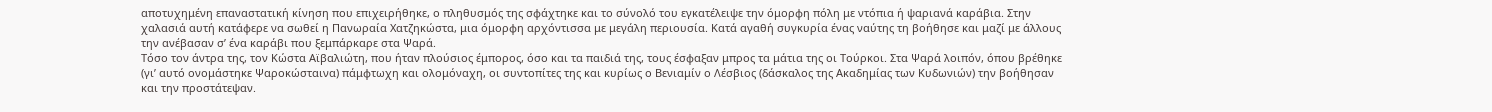αποτυχημένη επαναστατική κίνηση που επιχειρήθηκε, ο πληθυσμός της σφάχτηκε και το σύνολό του εγκατέλειψε την όμορφη πόλη με ντόπια ή ψαριανά καράβια. Στην χαλασιά αυτή κατάφερε να σωθεί η Πανωραία Χατζηκώστα, μια όμορφη αρχόντισσα με μεγάλη περιουσία. Κατά αγαθή συγκυρία ένας ναύτης τη βοήθησε και μαζί με άλλους την ανέβασαν σ’ ένα καράβι που ξεμπάρκαρε στα Ψαρά.
Τόσο τον άντρα της, τον Κώστα Αϊβαλιώτη, που ήταν πλούσιος έμπορος, όσο και τα παιδιά της, τους έσφαξαν μπρος τα μάτια της οι Τούρκοι. Στα Ψαρά λοιπόν, όπου βρέθηκε (γι’ αυτό ονομάστηκε Ψαροκώσταινα) πάμφτωχη και ολομόναχη, οι συντοπίτες της και κυρίως ο Βενιαμίν ο Λέσβιος (δάσκαλος της Ακαδημίας των Κυδωνιών) την βοήθησαν και την προστάτεψαν.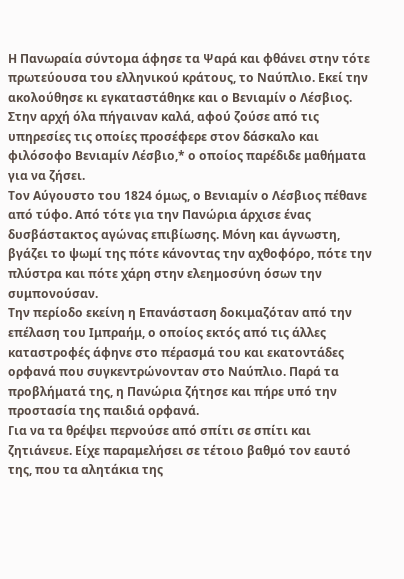Η Πανωραία σύντομα άφησε τα Ψαρά και φθάνει στην τότε πρωτεύουσα του ελληνικού κράτους, το Ναύπλιο. Εκεί την ακολούθησε κι εγκαταστάθηκε και ο Βενιαμίν ο Λέσβιος. Στην αρχή όλα πήγαιναν καλά, αφού ζούσε από τις υπηρεσίες τις οποίες προσέφερε στον δάσκαλο και φιλόσοφο Βενιαμίν Λέσβιο,* ο οποίος παρέδιδε μαθήματα για να ζήσει.
Τον Αύγουστο του 1824 όμως, ο Βενιαμίν ο Λέσβιος πέθανε από τύφο. Από τότε για την Πανώρια άρχισε ένας δυσβάστακτος αγώνας επιβίωσης. Μόνη και άγνωστη, βγάζει το ψωμί της πότε κάνοντας την αχθοφόρο, πότε την πλύστρα και πότε χάρη στην ελεημοσύνη όσων την συμπονούσαν.
Την περίοδο εκείνη η Επανάσταση δοκιμαζόταν από την επέλαση του Ιμπραήμ, ο οποίος εκτός από τις άλλες καταστροφές άφηνε στο πέρασμά του και εκατοντάδες ορφανά που συγκεντρώνονταν στο Ναύπλιο. Παρά τα προβλήματά της, η Πανώρια ζήτησε και πήρε υπό την προστασία της παιδιά ορφανά.
Για να τα θρέψει περνούσε από σπίτι σε σπίτι και ζητιάνευε. Είχε παραμελήσει σε τέτοιο βαθμό τον εαυτό της, που τα αλητάκια της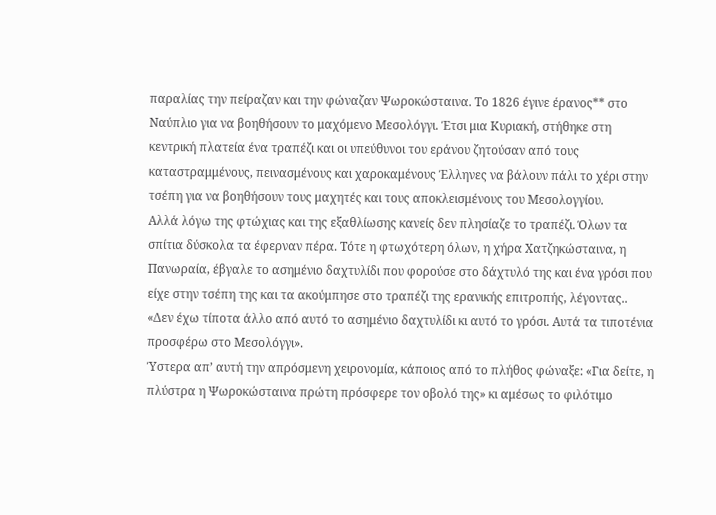παραλίας την πείραζαν και την φώναζαν Ψωροκώσταινα. Το 1826 έγινε έρανος** στο Ναύπλιο για να βοηθήσουν το μαχόμενο Μεσολόγγι. Έτσι μια Κυριακή, στήθηκε στη κεντρική πλατεία ένα τραπέζι και οι υπεύθυνοι του εράνου ζητούσαν από τους καταστραμμένους, πεινασμένους και χαροκαμένους Έλληνες να βάλουν πάλι το χέρι στην τσέπη για να βοηθήσουν τους μαχητές και τους αποκλεισμένους του Μεσολογγίου.
Αλλά λόγω της φτώχιας και της εξαθλίωσης κανείς δεν πλησίαζε το τραπέζι. Όλων τα σπίτια δύσκολα τα έφερναν πέρα. Τότε η φτωχότερη όλων, η χήρα Χατζηκώσταινα, η Πανωραία, έβγαλε το ασημένιο δαχτυλίδι που φορούσε στο δάχτυλό της και ένα γρόσι που είχε στην τσέπη της και τα ακούμπησε στο τραπέζι της ερανικής επιτροπής, λέγοντας..
«Δεν έχω τίποτα άλλο από αυτό το ασημένιο δαχτυλίδι κι αυτό το γρόσι. Αυτά τα τιποτένια προσφέρω στο Μεσολόγγι».
Ύστερα απ’ αυτή την απρόσμενη χειρονομία, κάποιος από το πλήθος φώναξε: «Για δείτε, η πλύστρα η Ψωροκώσταινα πρώτη πρόσφερε τον οβολό της» κι αμέσως το φιλότιμο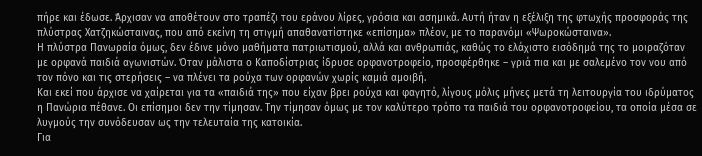πήρε και έδωσε. Άρχισαν να αποθέτουν στο τραπέζι του εράνου λίρες, γρόσια και ασημικά. Αυτή ήταν η εξέλιξη της φτωχής προσφοράς της πλύστρας Χατζηκώσταινας, που από εκείνη τη στιγμή απαθανατίστηκε «επίσημα» πλέον, με το παρανόμι «Ψωροκώσταινα».
Η πλύστρα Πανωραία όμως, δεν έδινε μόνο μαθήματα πατριωτισμού, αλλά και ανθρωπιάς, καθώς το ελάχιστο εισόδημά της το μοιραζόταν με ορφανά παιδιά αγωνιστών. Όταν μάλιστα ο Καποδίστριας ίδρυσε ορφανοτροφείο, προσφέρθηκε – γριά πια και με σαλεμένο τον νου από τον πόνο και τις στερήσεις – να πλένει τα ρούχα των ορφανών χωρίς καμιά αμοιβή.
Και εκεί που άρχισε να χαίρεται για τα «παιδιά της» που είχαν βρει ρούχα και φαγητό, λίγους μόλις μήνες μετά τη λειτουργία του ιδρύματος η Πανώρια πέθανε. Οι επίσημοι δεν την τίμησαν. Την τίμησαν όμως με τον καλύτερο τρόπο τα παιδιά του ορφανοτροφείου, τα οποία μέσα σε λυγμούς την συνόδευσαν ως την τελευταία της κατοικία.
Για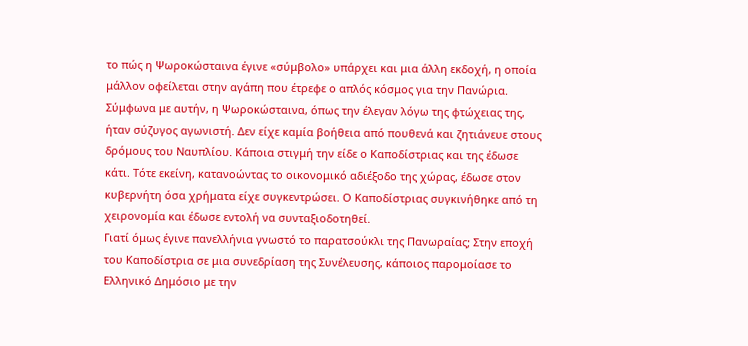το πώς η Ψωροκώσταινα έγινε «σύμβολο» υπάρχει και μια άλλη εκδοχή, η οποία μάλλον οφείλεται στην αγάπη που έτρεφε ο απλός κόσμος για την Πανώρια. Σύμφωνα με αυτήν, η Ψωροκώσταινα, όπως την έλεγαν λόγω της φτώχειας της, ήταν σύζυγος αγωνιστή. Δεν είχε καμία βοήθεια από πουθενά και ζητιάνευε στους δρόμους του Ναυπλίου. Κάποια στιγμή την είδε ο Καποδίστριας και της έδωσε κάτι. Τότε εκείνη, κατανοώντας το οικονομικό αδιέξοδο της χώρας, έδωσε στον κυβερνήτη όσα χρήματα είχε συγκεντρώσει. Ο Καποδίστριας συγκινήθηκε από τη χειρονομία και έδωσε εντολή να συνταξιοδοτηθεί.
Γιατί όμως έγινε πανελλήνια γνωστό το παρατσούκλι της Πανωραίας; Στην εποχή του Καποδίστρια σε μια συνεδρίαση της Συνέλευσης, κάποιος παρομοίασε το Ελληνικό Δημόσιο με την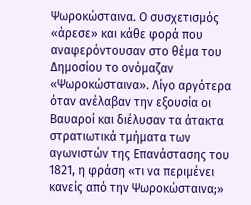Ψωροκώσταινα. Ο συσχετισμός «άρεσε» και κάθε φορά που αναφερόντουσαν στο θέμα του Δημοσίου το ονόμαζαν «Ψωροκώσταινα». Λίγο αργότερα όταν ανέλαβαν την εξουσία οι Βαυαροί και διέλυσαν τα άτακτα στρατιωτικά τμήματα των αγωνιστών της Επανάστασης του 1821, η φράση «τι να περιμένει κανείς από την Ψωροκώσταινα;»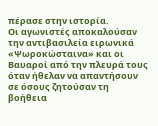πέρασε στην ιστορία.
Οι αγωνιστές αποκαλούσαν την αντιβασιλεία ειρωνικά «Ψωροκώσταινα» και οι Βαυαροί από την πλευρά τους όταν ήθελαν να απαντήσουν σε όσους ζητούσαν τη βοήθεια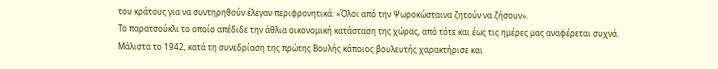του κράτους για να συντηρηθούν έλεγαν περιφρονητικά: «Όλοι από την Ψωροκώσταινα ζητούν να ζήσουν».
Το παρατσούκλι το οποίο απέδιδε την άθλια οικονομική κατάσταση της χώρας, από τότε και έως τις ημέρες μας αναφέρεται συχνά.
Μάλιστα το 1942, κατά τη συνεδρίαση της πρώτης Βουλής κάποιος βουλευτής χαρακτήρισε και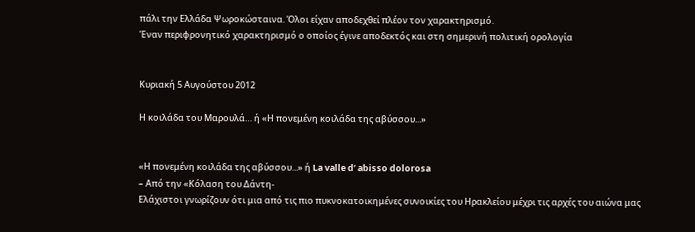πάλι την Ελλάδα Ψωροκώσταινα. Όλοι είχαν αποδεχθεί πλέον τον χαρακτηρισμό.
Έναν περιφρονητικό χαρακτηρισμό ο οποίος έγινε αποδεκτός και στη σημερινή πολιτική ορολογία


Κυριακή 5 Αυγούστου 2012

Η κοιλάδα του Μαρουλά… ή «Η πονεμένη κοιλάδα της αβύσσου...»


«Η πονεμένη κοιλάδα της αβύσσου...» ή La valle d’ abisso dolorosa
– Aπό την «Κόλαση του Δάντη-
Ελάχιστοι γνωρίζουν ότι μια από τις πιο πυκνοκατοικημένες συνοικίες του Ηρακλείου μέχρι τις αρχές του αιώνα μας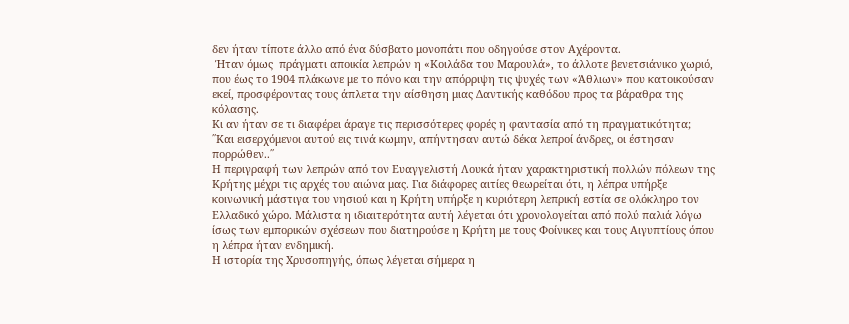δεν ήταν τίποτε άλλο από ένα δύσβατο μονοπάτι που οδηγούσε στον Αχέροντα.
 Ήταν όμως  πράγματι αποικία λεπρών η «Κοιλάδα του Μαρουλά», το άλλοτε βενετσιάνικο χωριό, που έως το 1904 πλάκωνε με το πόνο και την απόρριψη τις ψυχές των «Άθλιων» που κατοικούσαν εκεί, προσφέροντας τους άπλετα την αίσθηση μιας Δαντικής καθόδου προς τα βάραθρα της κόλασης.
Κι αν ήταν σε τι διαφέρει άραγε τις περισσότερες φορές η φαντασία από τη πραγματικότητα;
΄΄Και εισερχόμενοι αυτού εις τινά κωμην, απήντησαν αυτώ δέκα λεπροί άνδρες, οι έστησαν πορρώθεν..΄΄
Η περιγραφή των λεπρών από τον Ευαγγελιστή Λουκά ήταν χαρακτηριστική πολλών πόλεων της Κρήτης μέχρι τις αρχές του αιώνα μας. Για διάφορες αιτίες θεωρείται ότι, η λέπρα υπήρξε κοινωνική μάστιγα του νησιού και η Κρήτη υπήρξε η κυριότερη λεπρική εστία σε ολόκληρο τον Ελλαδικό χώρο. Μάλιστα η ιδιαιτερότητα αυτή λέγεται ότι χρονολογείται από πολύ παλιά λόγω ίσως των εμπορικών σχέσεων που διατηρούσε η Κρήτη με τους Φοίνικες και τους Αιγυπτίους όπου η λέπρα ήταν ενδημική.
Η ιστορία της Χρυσοπηγής, όπως λέγεται σήμερα η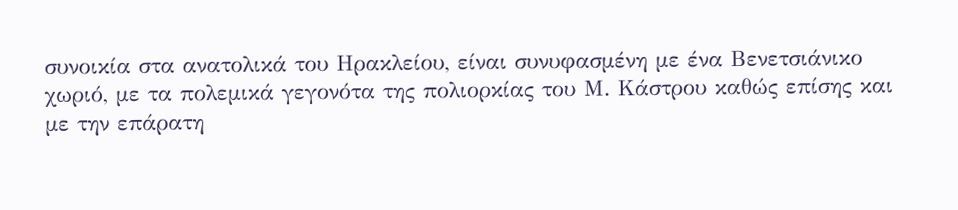συνοικία στα ανατολικά του Ηρακλείου, είναι συνυφασμένη με ένα Βενετσιάνικο χωριό, με τα πολεμικά γεγονότα της πολιορκίας του Μ. Κάστρου καθώς επίσης και με την επάρατη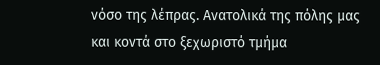νόσο της λέπρας. Ανατολικά της πόλης μας και κοντά στο ξεχωριστό τμήμα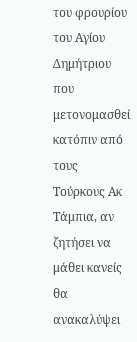του φρουρίου του Αγίου Δημήτριου που μετονομασθεί κατόπιν από τους Τούρκους Ακ Τάμπια, αν ζητήσει να μάθει κανείς θα ανακαλύψει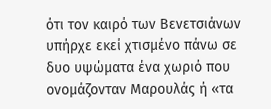ότι τον καιρό των Βενετσιάνων υπήρχε εκεί χτισμένο πάνω σε δυο υψώματα ένα χωριό που ονομάζονταν Μαρουλάς ή «τα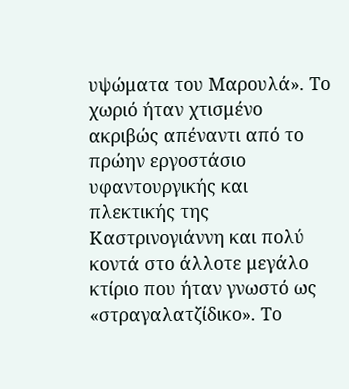υψώματα του Μαρουλά». Το χωριό ήταν χτισμένο ακριβώς απέναντι από το πρώην εργοστάσιο υφαντουργικής και πλεκτικής της Καστρινογιάννη και πολύ κοντά στο άλλοτε μεγάλο κτίριο που ήταν γνωστό ως «στραγαλατζίδικο». Το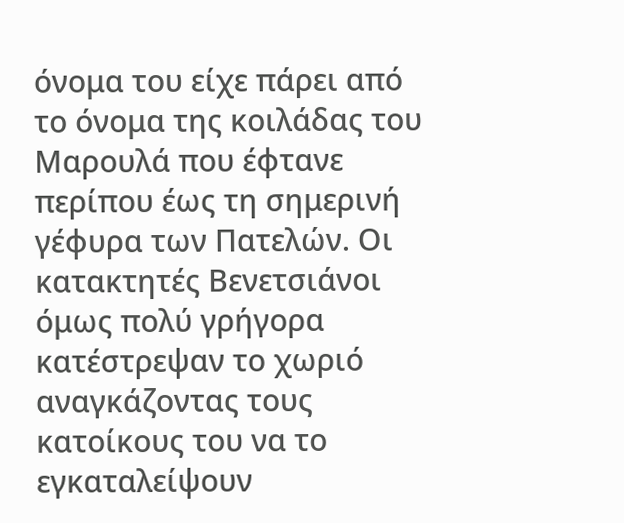όνομα του είχε πάρει από το όνομα της κοιλάδας του Μαρουλά που έφτανε περίπου έως τη σημερινή γέφυρα των Πατελών. Οι κατακτητές Βενετσιάνοι όμως πολύ γρήγορα κατέστρεψαν το χωριό αναγκάζοντας τους κατοίκους του να το εγκαταλείψουν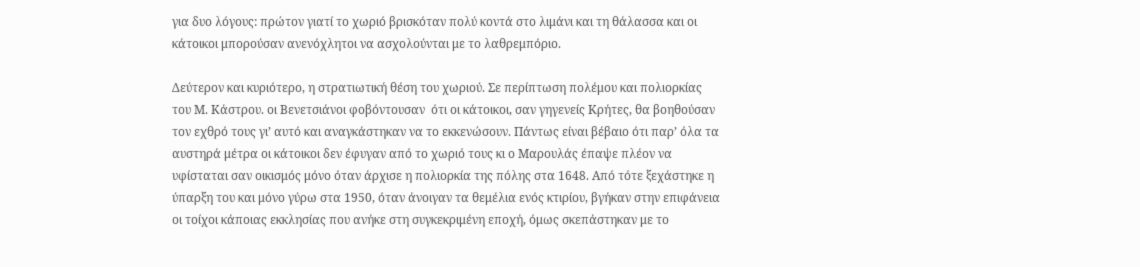για δυο λόγους: πρώτον γιατί το χωριό βρισκόταν πολύ κοντά στο λιμάνι και τη θάλασσα και οι κάτοικοι μπορούσαν ανενόχλητοι να ασχολούνται με το λαθρεμπόριο.

Δεύτερον και κυριότερο, η στρατιωτική θέση του χωριού. Σε περίπτωση πολέμου και πολιορκίας του Μ. Κάστρου. οι Βενετσιάνοι φοβόντουσαν  ότι οι κάτοικοι, σαν γηγενείς Κρήτες, θα βοηθούσαν τον εχθρό τους γι’ αυτό και αναγκάστηκαν να το εκκενώσουν. Πάντως είναι βέβαιο ότι παρ’ όλα τα αυστηρά μέτρα οι κάτοικοι δεν έφυγαν από το χωριό τους κι ο Μαρουλάς έπαψε πλέον να υφίσταται σαν οικισμός μόνο όταν άρχισε η πολιορκία της πόλης στα 1648. Από τότε ξεχάστηκε η ύπαρξη του και μόνο γύρω στα 1950, όταν άνοιγαν τα θεμέλια ενός κτιρίου, βγήκαν στην επιφάνεια οι τοίχοι κάποιας εκκλησίας που ανήκε στη συγκεκριμένη εποχή, όμως σκεπάστηκαν με το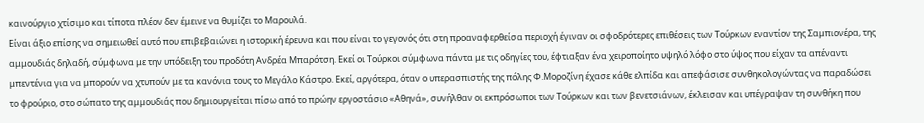καινούργιο χτίσιμο και τίποτα πλέον δεν έμεινε να θυμίζει το Μαρουλά.
Είναι άξιο επίσης να σημειωθεί αυτό που επιβεβαιώνει η ιστορική έρευνα και που είναι το γεγονός ότι στη προαναφερθείσα περιοχή έγιναν οι σφοδρότερες επιθέσεις των Τούρκων εναντίον της Σαμπιονέρα, της αμμουδιάς δηλαδή, σύμφωνα με την υπόδειξη του προδότη Ανδρέα Μπαρότση. Εκεί οι Τούρκοι σύμφωνα πάντα με τις οδηγίες του, έφτιαξαν ένα χειροποίητο υψηλό λόφο στο ύψος που είχαν τα απέναντι μπεντένια για να μπορούν να χτυπούν με τα κανόνια τους το Μεγάλο Κάστρο. Εκεί, αργότερα, όταν ο υπερασπιστής της πόλης Φ.Μοροζίνη έχασε κάθε ελπίδα και απεφάσισε συνθηκολογώντας να παραδώσει το φρούριο, στο σώπατο της αμμουδιάς που δημιουργείται πίσω από το πρώην εργοστάσιο «Αθηνά», συνήλθαν οι εκπρόσωποι των Τούρκων και των βενετσιάνων, έκλεισαν και υπέγραψαν τη συνθήκη που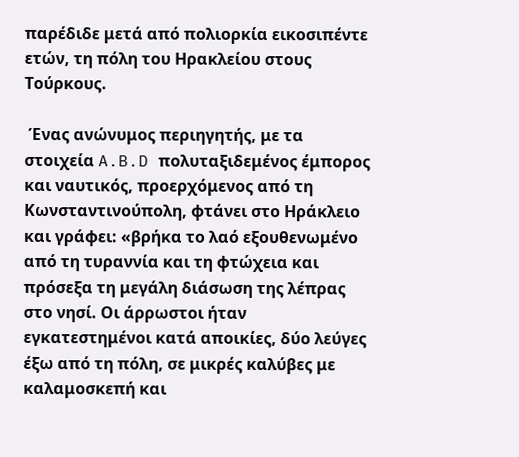παρέδιδε μετά από πολιορκία εικοσιπέντε ετών, τη πόλη του Ηρακλείου στους Τούρκους.

 Ένας ανώνυμος περιηγητής, με τα στοιχεία A.B.D πολυταξιδεμένος έμπορος και ναυτικός, προερχόμενος από τη Κωνσταντινούπολη, φτάνει στο Ηράκλειο και γράφει: «βρήκα το λαό εξουθενωμένο από τη τυραννία και τη φτώχεια και πρόσεξα τη μεγάλη διάσωση της λέπρας στο νησί. Οι άρρωστοι ήταν εγκατεστημένοι κατά αποικίες, δύο λεύγες έξω από τη πόλη, σε μικρές καλύβες με καλαμοσκεπή και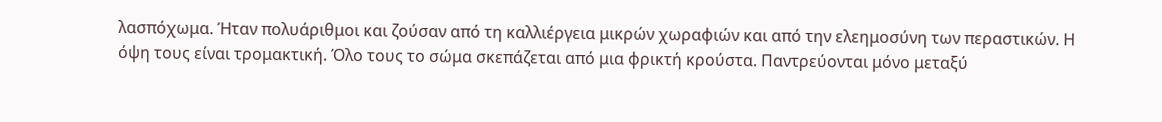λασπόχωμα. Ήταν πολυάριθμοι και ζούσαν από τη καλλιέργεια μικρών χωραφιών και από την ελεημοσύνη των περαστικών. Η όψη τους είναι τρομακτική. Όλο τους το σώμα σκεπάζεται από μια φρικτή κρούστα. Παντρεύονται μόνο μεταξύ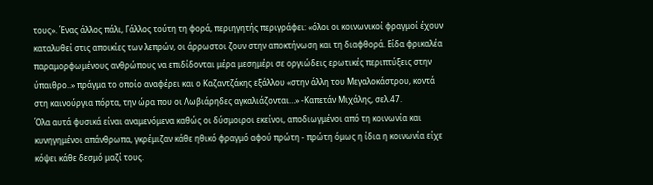τους». Ένας άλλος πάλι, Γάλλος τούτη τη φορά, περιηγητής περιγράφει: «όλοι οι κοινωνικοί φραγμοί έχουν καταλυθεί στις αποικίες των λεπρών, οι άρρωστοι ζουν στην αποκτήνωση και τη διαφθορά. Είδα φρικαλέα παραμορφωμένους ανθρώπους να επιδίδονται μέρα μεσημέρι σε οργιώδεις ερωτικές περιπτύξεις στην ύπαιθρο..» πράγμα το οποίο αναφέρει και ο Καζαντζάκης εξάλλου «στην άλλη του Μεγαλοκάστρου, κοντά στη καινούργια πόρτα, την ώρα που οι Λωβιάρηδες αγκαλιάζονται…» -Καπετάν Μιχάλης, σελ.47.
Όλα αυτά φυσικά είναι αναμενόμενα καθώς οι δύσμοιροι εκείνοι, αποδιωγμένοι από τη κοινωνία και κυνηγημένοι απάνθρωπα, γκρέμιζαν κάθε ηθικό φραγμό αφού πρώτη - πρώτη όμως η ίδια η κοινωνία είχε κόψει κάθε δεσμό μαζί τους.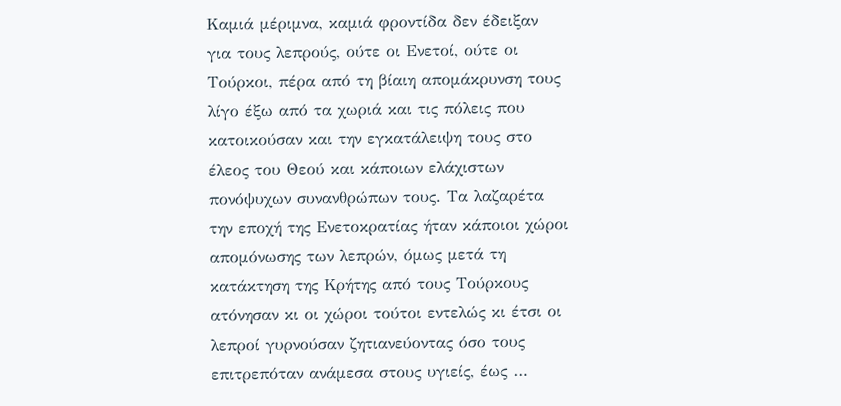Kαμιά μέριμνα, καμιά φροντίδα δεν έδειξαν για τους λεπρούς, ούτε οι Ενετοί, ούτε οι Τούρκοι, πέρα από τη βίαιη απομάκρυνση τους λίγο έξω από τα χωριά και τις πόλεις που κατοικούσαν και την εγκατάλειψη τους στο έλεος του Θεού και κάποιων ελάχιστων πονόψυχων συνανθρώπων τους. Τα λαζαρέτα την εποχή της Ενετοκρατίας ήταν κάποιοι χώροι απομόνωσης των λεπρών, όμως μετά τη κατάκτηση της Κρήτης από τους Τούρκους ατόνησαν κι οι χώροι τούτοι εντελώς κι έτσι οι λεπροί γυρνούσαν ζητιανεύοντας όσο τους επιτρεπόταν ανάμεσα στους υγιείς, έως …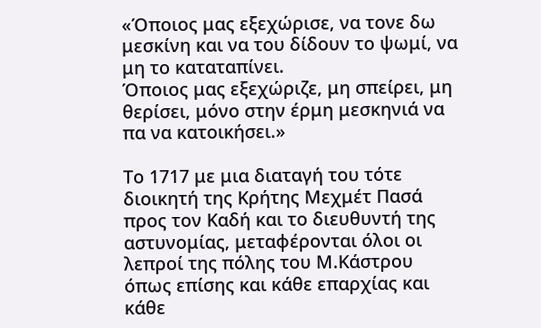«Όποιος μας εξεχώρισε, να τονε δω μεσκίνη και να του δίδουν το ψωμί, να μη το καταταπίνει.
Όποιος μας εξεχώριζε, μη σπείρει, μη θερίσει, μόνο στην έρμη μεσκηνιά να πα να κατοικήσει.»

Το 1717 με μια διαταγή του τότε διοικητή της Κρήτης Μεχμέτ Πασά προς τον Καδή και το διευθυντή της αστυνομίας, μεταφέρονται όλοι οι λεπροί της πόλης του Μ.Κάστρου όπως επίσης και κάθε επαρχίας και κάθε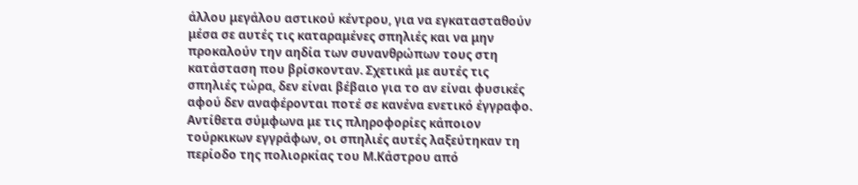άλλου μεγάλου αστικού κέντρου, για να εγκατασταθούν μέσα σε αυτές τις καταραμένες σπηλιές και να μην προκαλούν την αηδία των συνανθρώπων τους στη κατάσταση που βρίσκονταν. Σχετικά με αυτές τις σπηλιές τώρα, δεν είναι βέβαιο για το αν είναι φυσικές αφού δεν αναφέρονται ποτέ σε κανένα ενετικό έγγραφο. Αντίθετα σύμφωνα με τις πληροφορίες κάποιον τούρκικων εγγράφων, οι σπηλιές αυτές λαξεύτηκαν τη περίοδο της πολιορκίας του Μ.Κάστρου από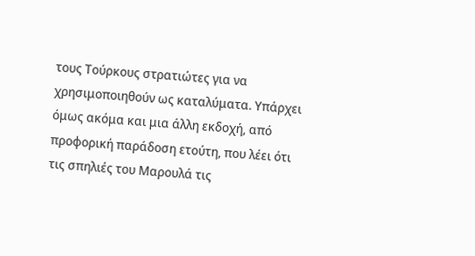τους Τούρκους στρατιώτες για να χρησιμοποιηθούν ως καταλύματα. Υπάρχει όμως ακόμα και μια άλλη εκδοχή, από προφορική παράδοση ετούτη, που λέει ότι τις σπηλιές του Μαρουλά τις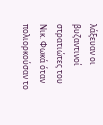λάξευαν οι βυζαντινοί στρατιώτες του Νικ. Φωκά όταν πολιορκούσαν το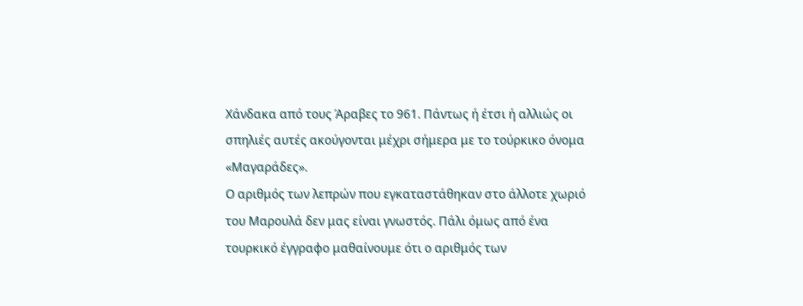Χάνδακα από τους Άραβες το 961. Πάντως ή έτσι ή αλλιώς οι σπηλιές αυτές ακούγονται μέχρι σήμερα με το τούρκικο όνομα «Μαγαράδες».
Ο αριθμός των λεπρών που εγκαταστάθηκαν στο άλλοτε χωριό του Μαρουλά δεν μας είναι γνωστός. Πάλι όμως από ένα τουρκικό έγγραφο μαθαίνουμε ότι ο αριθμός των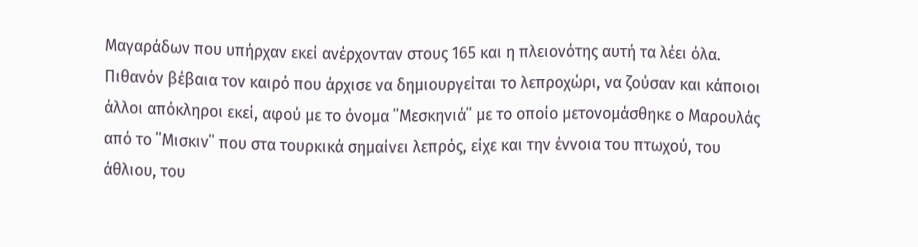Μαγαράδων που υπήρχαν εκεί ανέρχονταν στους 165 και η πλειονότης αυτή τα λέει όλα. Πιθανόν βέβαια τον καιρό που άρχισε να δημιουργείται το λεπροχώρι, να ζούσαν και κάποιοι άλλοι απόκληροι εκεί, αφού με το όνομα ΄΄Μεσκηνιά΄΄ με το οποίο μετονομάσθηκε ο Μαρουλάς από το ΄΄Μισκιν΄΄ που στα τουρκικά σημαίνει λεπρός, είχε και την έννοια του πτωχού, του άθλιου, του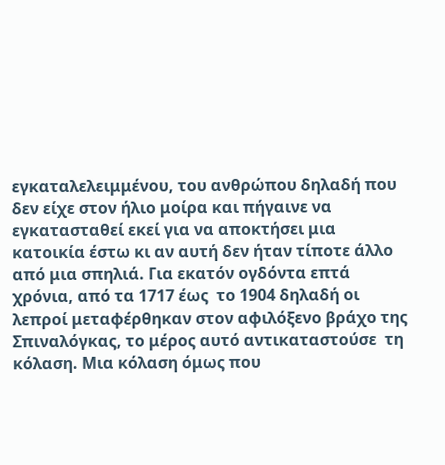εγκαταλελειμμένου, του ανθρώπου δηλαδή που δεν είχε στον ήλιο μοίρα και πήγαινε να εγκατασταθεί εκεί για να αποκτήσει μια κατοικία έστω κι αν αυτή δεν ήταν τίποτε άλλο από μια σπηλιά. Για εκατόν ογδόντα επτά χρόνια, από τα 1717 έως  το 1904 δηλαδή οι λεπροί μεταφέρθηκαν στον αφιλόξενο βράχο της Σπιναλόγκας, το μέρος αυτό αντικαταστούσε  τη κόλαση. Μια κόλαση όμως που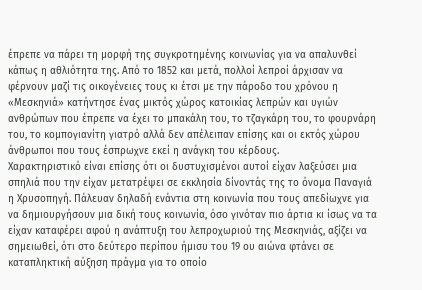έπρεπε να πάρει τη μορφή της συγκροτημένης κοινωνίας για να απαλυνθεί κάπως η αθλιότητα της. Από το 1852 και μετά, πολλοί λεπροί άρχισαν να φέρνουν μαζί τις οικογένειες τους κι έτσι με την πάροδο του χρόνου η «Μεσκηνιά» κατήντησε ένας μικτός χώρος κατοικίας λεπρών και υγιών ανθρώπων που έπρεπε να έχει το μπακάλη του, το τζαγκάρη του, το φουρνάρη του, το κομπογιανίτη γιατρό αλλά δεν απέλειπαν επίσης και οι εκτός χώρου άνθρωποι που τους έσπρωχνε εκεί η ανάγκη του κέρδους.
Χαρακτηριστικό είναι επίσης ότι οι δυστυχισμένοι αυτοί είχαν λαξεύσει μια σπηλιά που την είχαν μετατρέψει σε εκκλησία δίνοντάς της το όνομα Παναγιά η Χρυσοπηγή. Πάλευαν δηλαδή ενάντια στη κοινωνία που τους απεδίωχνε για να δημιουργήσουν μια δική τους κοινωνία, όσο γινόταν πιο άρτια κι ίσως να τα είχαν καταφέρει αφού η ανάπτυξη του λεπροχωριού της Μεσκηνιάς, αξίζει να σημειωθεί, ότι στο δεύτερο περίπου ήμισυ του 19 ου αιώνα φτάνει σε καταπληκτική αύξηση πράγμα για το οποίο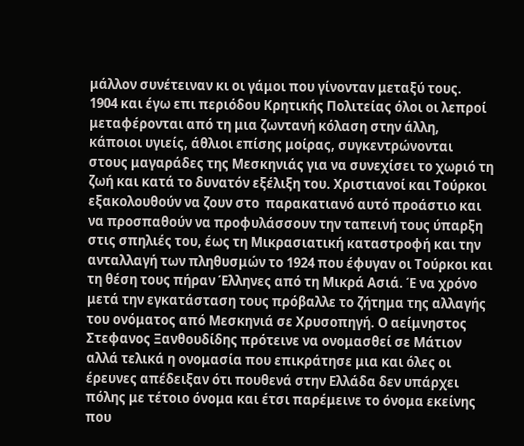μάλλον συνέτειναν κι οι γάμοι που γίνονταν μεταξύ τους.
1904 και έγω επι περιόδου Κρητικής Πολιτείας όλοι οι λεπροί μεταφέρονται από τη μια ζωντανή κόλαση στην άλλη, κάποιοι υγιείς, άθλιοι επίσης μοίρας, συγκεντρώνονται στους μαγαράδες της Μεσκηνιάς για να συνεχίσει το χωριό τη ζωή και κατά το δυνατόν εξέλιξη του. Χριστιανοί και Τούρκοι εξακολουθούν να ζουν στο  παρακατιανό αυτό προάστιο και να προσπαθούν να προφυλάσσουν την ταπεινή τους ύπαρξη στις σπηλιές του, έως τη Μικρασιατική καταστροφή και την ανταλλαγή των πληθυσμών το 1924 που έφυγαν οι Τούρκοι και τη θέση τους πήραν Έλληνες από τη Μικρά Ασιά. Έ να χρόνο μετά την εγκατάσταση τους πρόβαλλε το ζήτημα της αλλαγής του ονόματος από Μεσκηνιά σε Χρυσοπηγή. Ο αείμνηστος Στεφανος Ξανθουδίδης πρότεινε να ονομασθεί σε Μάτιον αλλά τελικά η ονομασία που επικράτησε μια και όλες οι έρευνες απέδειξαν ότι πουθενά στην Ελλάδα δεν υπάρχει πόλης με τέτοιο όνομα και έτσι παρέμεινε το όνομα εκείνης που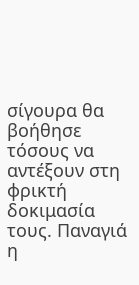σίγουρα θα βοήθησε τόσους να αντέξουν στη φρικτή δοκιμασία τους. Παναγιά η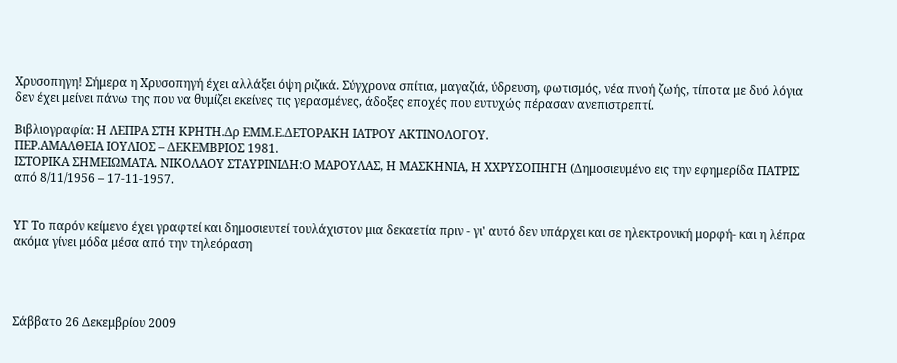Χρυσοπηγη! Σήμερα η Χρυσοπηγή έχει αλλάξει όψη ριζικά. Σύγχρονα σπίτια, μαγαζιά, ύδρευση, φωτισμός, νέα πνοή ζωής, τίποτα με δυό λόγια δεν έχει μείνει πάνω της που να θυμίζει εκείνες τις γερασμένες, άδοξες εποχές που ευτυχώς πέρασαν ανεπιστρεπτί.

Βιβλιογραφία: Η ΛΕΠΡΑ ΣΤΗ ΚΡΗΤΗ.Δρ ΕΜΜ.Ε.ΔΕΤΟΡΑΚΗ ΙΑΤΡΟΥ ΑΚΤΙΝΟΛΟΓΟΥ.
ΠΕΡ.ΑΜΑΛΘΕΙΑ ΙΟΥΛΙΟΣ – ΔΕΚΕΜΒΡΙΟΣ 1981.
ΙΣΤΟΡΙΚΑ ΣΗΜΕΙΩΜΑΤΑ. ΝΙΚΟΛΑΟΥ ΣΤΑΥΡΙΝΙΔΗ:Ο ΜΑΡΟΥΛΑΣ, Η ΜΑΣΚΗΝΙΑ, Η ΧΧΡΥΣΟΠΗΓΗ (Δημοσιευμένο εις την εφημερίδα ΠΑΤΡΙΣ από 8/11/1956 – 17-11-1957.


ΥΓ Το παρόν κείμενο έχει γραφτεί και δημοσιευτεί τουλάχιστον μια δεκαετία πριν - γι' αυτό δεν υπάρχει και σε ηλεκτρονική μορφή- και η λέπρα ακόμα γίνει μόδα μέσα από την τηλεόραση




Σάββατο 26 Δεκεμβρίου 2009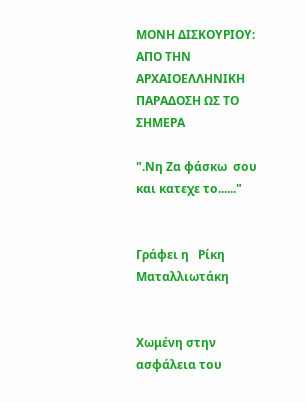ΜΟΝΗ ΔΙΣΚΟΥΡΙΟΥ: ΑΠΟ ΤΗΝ ΑΡΧΑΙΟΕΛΛΗΝΙΚΗ ΠΑΡΑΔΟΣΗ ΩΣ ΤΟ ΣΗΜΕΡΑ

".Νη Ζα φάσκω  σου και κατεχε το......"


Γράφει η   Ρίκη Ματαλλιωτάκη


Χωμένη στην ασφάλεια του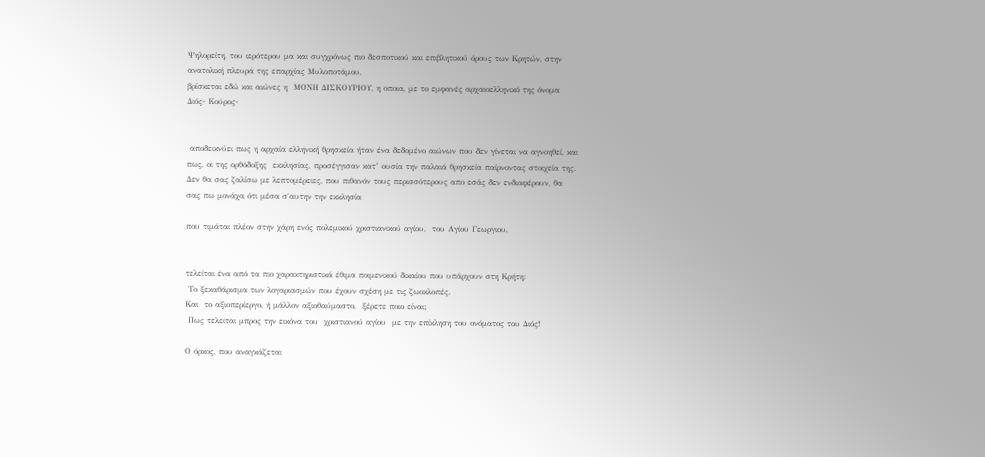Ψηλορείτη, του ιερότερου μα και συγχρόνως πιο δεσποτικού και επιβλητικού όρους των Κρητών, στην ανατολική πλευρά της επαρχίας Μυλοποτάμου,
βρίσκεται εδώ και αιώνες η  ΜΟΝΗ ΔΙΣΚΟΥΡΙΟΥ, η οποια, με το εμφανές αρχαιοελληνικό της όνομα Διός- Κούρος-


 αποδεικνύει πως η αρχαία ελληνική θρησκεία ήταν ένα δεδομένο αιώνων που δεν γίνεται να αγνοηθεί, και πως, οι της ορθόδοξης  εκκλησίας, προσέγγισαν κατ’ ουσία την παλαιά θρησκεία παίρνοντας στοιχεία της. Δεν θα σας ζαλίσω με λεπτομέρειες, που πιθανόν τους περισσότερους απο εσάς δεν ενδιαφέρουν, θα σας πω μονάχα ότι μέσα σ΄αυτην την εκκλησία

που τιμάται πλέον στην χάρη ενός πολεμικού χριστιανικού αγίου,  του Αγίου Γεωργιου,


τελείται ένα από τα πιο χαρακτηριστικά έθιμα ποιμενικού δικαίου που υπάρχουν στη Κρήτη:
 Το ξεκαθάρισμα των λογαριασμών που έχουν σχέση με τις ζωοκλοπές.
Και  το αξιοπερίεργο, ή μάλλον αξιοθαύμαστο,  ξέρετε ποιο είναι;
 Πως τελειται μπρος την εικόνα του  χριστιανού αγίου  με την επίκληση του ονόματος του Διός!

Ο όρκος, που αναγκάζεται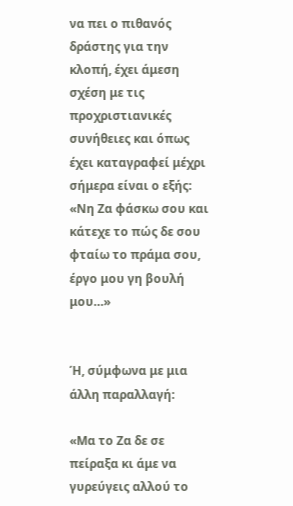να πει ο πιθανός δράστης για την  κλοπή, έχει άμεση σχέση με τις προχριστιανικές συνήθειες και όπως έχει καταγραφεί μέχρι σήμερα είναι ο εξής:
«Νη Ζα φάσκω σου και κάτεχε το πώς δε σου φταίω το πράμα σου, έργο μου γη βουλή μου…»


Ή, σύμφωνα με μια άλλη παραλλαγή:

«Μα το Ζα δε σε πείραξα κι άμε να γυρεύγεις αλλού το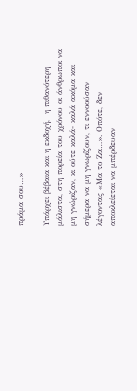πράμα σου…»

Υπάρχει βέβαια και η εκδοχή,  η πιθανότερη μάλιστα, στη πορεία του χρόνου οι άνθρωποι να μη γνώριζαν, κι ούτε καλά- καλά ακόμα και σήμερα να μη γνωρίζουν, τι εννοούσαν λέγοντας «Μα το Ζα…». Οπότε, δεν αποκλείεται να μπέρδευαν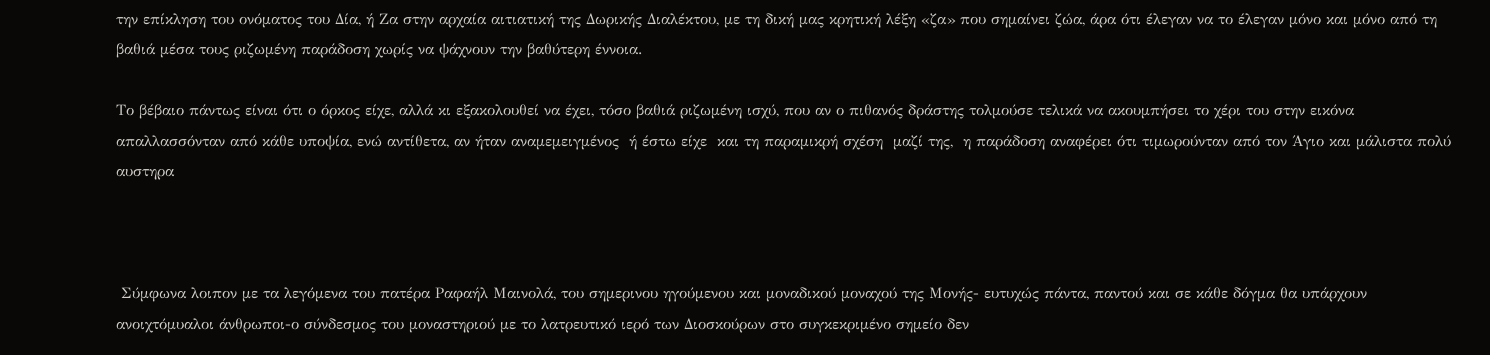την επίκληση του ονόματος του Δία, ή Ζα στην αρχαία αιτιατική της Δωρικής Διαλέκτου, με τη δική μας κρητική λέξη «ζα» που σημαίνει ζώα, άρα ότι έλεγαν να το έλεγαν μόνο και μόνο από τη βαθιά μέσα τους ριζωμένη παράδοση χωρίς να ψάχνουν την βαθύτερη έννοια.

Το βέβαιο πάντως είναι ότι ο όρκος είχε, αλλά κι εξακολουθεί να έχει, τόσο βαθιά ριζωμένη ισχύ, που αν ο πιθανός δράστης τολμούσε τελικά να ακουμπήσει το χέρι του στην εικόνα απαλλασσόνταν από κάθε υποψία, ενώ αντίθετα, αν ήταν αναμεμειγμένος  ή έστω είχε  και τη παραμικρή σχέση  μαζί της,  η παράδοση αναφέρει ότι τιμωρούνταν από τον Άγιο και μάλιστα πολύ αυστηρα



 Σύμφωνα λοιπον με τα λεγόμενα του πατέρα Ραφαήλ Μαινολά, του σημερινου ηγούμενου και μοναδικού μοναχού της Μονής- ευτυχώς πάντα, παντού και σε κάθε δόγμα θα υπάρχουν ανοιχτόμυαλοι άνθρωποι-ο σύνδεσμος του μοναστηριού με το λατρευτικό ιερό των Διοσκούρων στο συγκεκριμένο σημείο δεν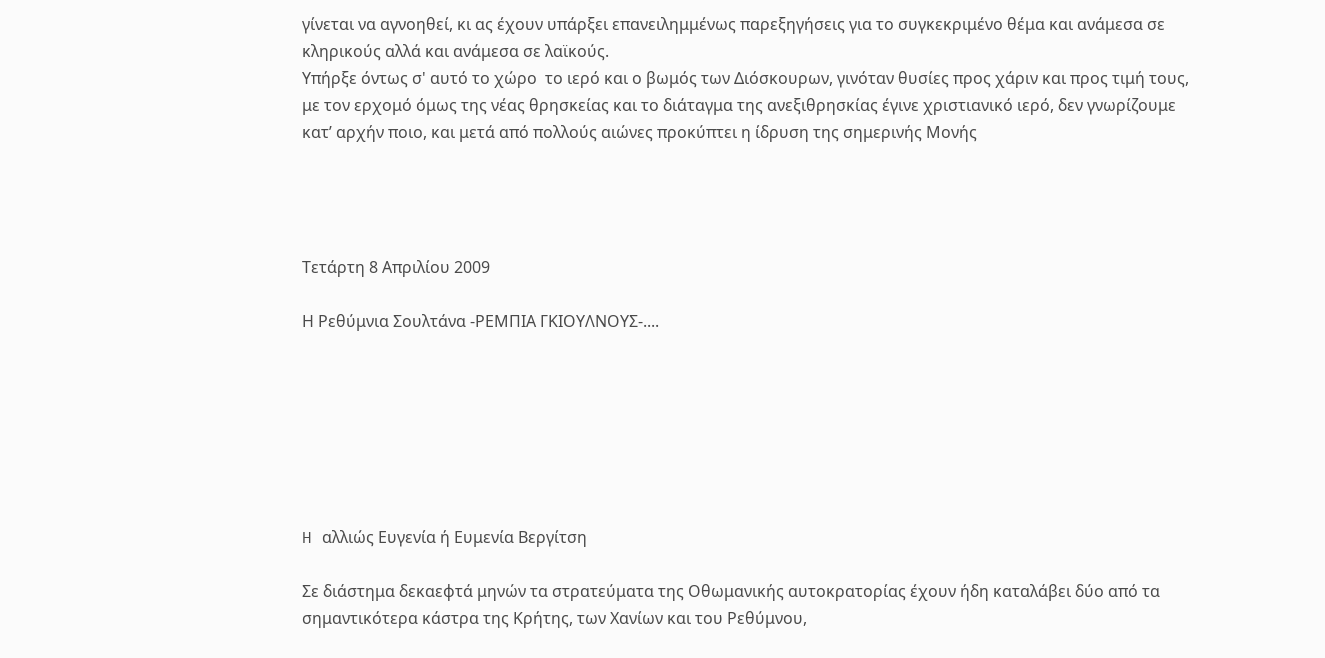γίνεται να αγνοηθεί, κι ας έχουν υπάρξει επανειλημμένως παρεξηγήσεις για το συγκεκριμένο θέμα και ανάμεσα σε κληρικούς αλλά και ανάμεσα σε λαϊκούς.
Υπήρξε όντως σ' αυτό το χώρο  το ιερό και ο βωμός των Διόσκουρων, γινόταν θυσίες προς χάριν και προς τιμή τους, με τον ερχομό όμως της νέας θρησκείας και το διάταγμα της ανεξιθρησκίας έγινε χριστιανικό ιερό, δεν γνωρίζουμε κατ’ αρχήν ποιο, και μετά από πολλούς αιώνες προκύπτει η ίδρυση της σημερινής Μονής




Τετάρτη 8 Απριλίου 2009

Η Ρεθύμνια Σουλτάνα -ΡΕΜΠΙΑ ΓΚΙΟΥΛΝΟΥΣ-....







H αλλιώς Ευγενία ή Ευμενία Βεργίτση

Σε διάστημα δεκαεφτά μηνών τα στρατεύματα της Οθωμανικής αυτοκρατορίας έχουν ήδη καταλάβει δύο από τα σημαντικότερα κάστρα της Κρήτης, των Χανίων και του Ρεθύμνου,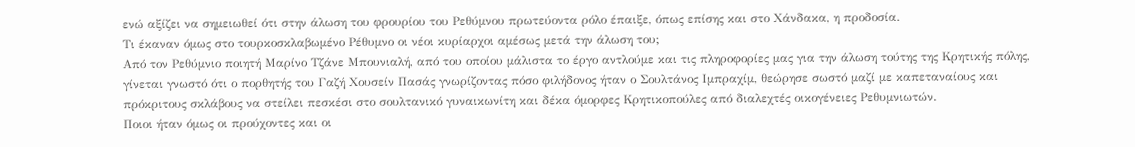ενώ αξίζει να σημειωθεί ότι στην άλωση του φρουρίου του Ρεθύμνου πρωτεύοντα ρόλο έπαιξε, όπως επίσης και στο Χάνδακα, η προδοσία.
Τι έκαναν όμως στο τουρκοσκλαβωμένο Ρέθυμνο οι νέοι κυρίαρχοι αμέσως μετά την άλωση του;
Από τον Ρεθύμνιο ποιητή Μαρίνο Τζάνε Μπουνιαλή, από του οποίου μάλιστα το έργο αντλούμε και τις πληροφορίες μας για την άλωση τούτης της Κρητικής πόλης, γίνεται γνωστό ότι ο πορθητής του Γαζή Χουσείν Πασάς γνωρίζοντας πόσο φιλήδονος ήταν ο Σουλτάνος Ιμπραχίμ, θεώρησε σωστό μαζί με καπεταναίους και πρόκριτους σκλάβους να στείλει πεσκέσι στο σουλτανικό γυναικωνίτη και δέκα όμορφες Κρητικοπούλες από διαλεχτές οικογένειες Ρεθυμνιωτών.
Ποιοι ήταν όμως οι προύχοντες και οι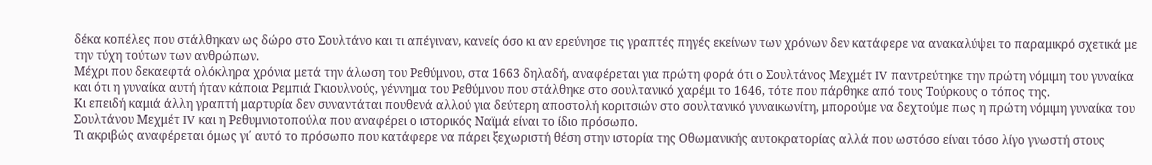δέκα κοπέλες που στάλθηκαν ως δώρο στο Σουλτάνο και τι απέγιναν, κανείς όσο κι αν ερεύνησε τις γραπτές πηγές εκείνων των χρόνων δεν κατάφερε να ανακαλύψει το παραμικρό σχετικά με την τύχη τούτων των ανθρώπων.
Μέχρι που δεκαεφτά ολόκληρα χρόνια μετά την άλωση του Ρεθύμνου, στα 1663 δηλαδή, αναφέρεται για πρώτη φορά ότι ο Σουλτάνος Μεχμέτ IV παντρεύτηκε την πρώτη νόμιμη του γυναίκα και ότι η γυναίκα αυτή ήταν κάποια Ρεμπιά Γκιουλνούς, γέννημα του Ρεθύμνου που στάλθηκε στο σουλτανικό χαρέμι το 1646, τότε που πάρθηκε από τους Τούρκους ο τόπος της.
Κι επειδή καμιά άλλη γραπτή μαρτυρία δεν συναντάται πουθενά αλλού για δεύτερη αποστολή κοριτσιών στο σουλτανικό γυναικωνίτη, μπορούμε να δεχτούμε πως η πρώτη νόμιμη γυναίκα του Σουλτάνου Μεχμέτ IV και η Ρεθυμνιοτοπούλα που αναφέρει ο ιστορικός Ναϊμά είναι το ίδιο πρόσωπο.
Τι ακριβώς αναφέρεται όμως γι΄ αυτό το πρόσωπο που κατάφερε να πάρει ξεχωριστή θέση στην ιστορία της Οθωμανικής αυτοκρατορίας αλλά που ωστόσο είναι τόσο λίγο γνωστή στους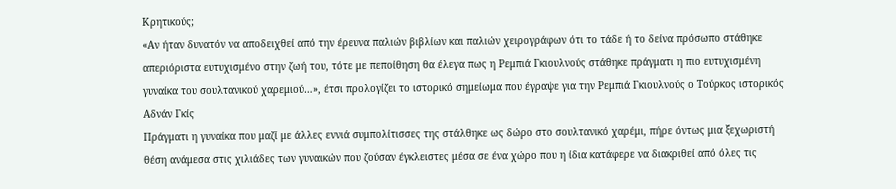Κρητικούς;
«Αν ήταν δυνατόν να αποδειχθεί από την έρευνα παλιών βιβλίων και παλιών χειρογράφων ότι το τάδε ή το δείνα πρόσωπο στάθηκε απεριόριστα ευτυχισμένο στην ζωή του, τότε με πεποίθηση θα έλεγα πως η Ρεμπιά Γκιουλνούς στάθηκε πράγματι η πιο ευτυχισμένη γυναίκα του σουλτανικού χαρεμιού…», έτσι προλογίζει το ιστορικό σημείωμα που έγραψε για την Ρεμπιά Γκιουλνούς ο Τούρκος ιστορικός Αδνάν Γκίς
Πράγματι η γυναίκα που μαζί με άλλες εννιά συμπολίτισσες της στάλθηκε ως δώρο στο σουλτανικό χαρέμι, πήρε όντως μια ξεχωριστή θέση ανάμεσα στις χιλιάδες των γυναικών που ζούσαν έγκλειστες μέσα σε ένα χώρο που η ίδια κατάφερε να διακριθεί από όλες τις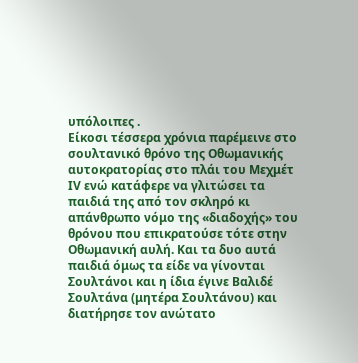υπόλοιπες .
Είκοσι τέσσερα χρόνια παρέμεινε στο σουλτανικό θρόνο της Οθωμανικής αυτοκρατορίας στο πλάι του Μεχμέτ ΙV ενώ κατάφερε να γλιτώσει τα παιδιά της από τον σκληρό κι απάνθρωπο νόμο της «διαδοχής» του θρόνου που επικρατούσε τότε στην Οθωμανική αυλή. Και τα δυο αυτά παιδιά όμως τα είδε να γίνονται Σουλτάνοι και η ίδια έγινε Βαλιδέ Σουλτάνα (μητέρα Σουλτάνου) και διατήρησε τον ανώτατο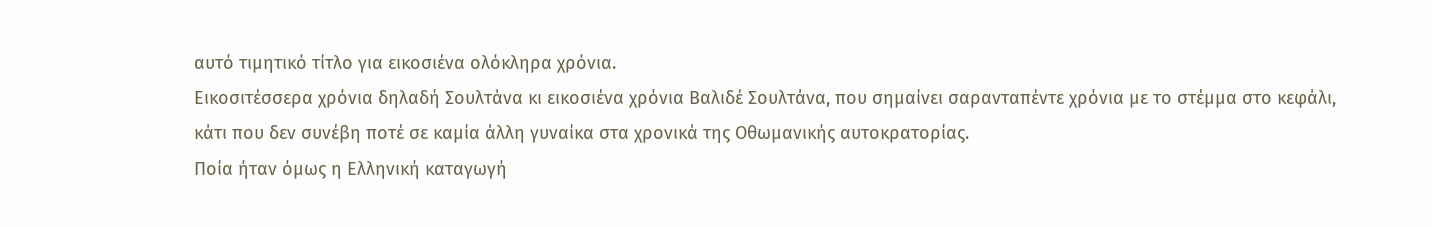αυτό τιμητικό τίτλο για εικοσιένα ολόκληρα χρόνια.
Εικοσιτέσσερα χρόνια δηλαδή Σουλτάνα κι εικοσιένα χρόνια Βαλιδέ Σουλτάνα, που σημαίνει σαρανταπέντε χρόνια με το στέμμα στο κεφάλι, κάτι που δεν συνέβη ποτέ σε καμία άλλη γυναίκα στα χρονικά της Οθωμανικής αυτοκρατορίας.
Ποία ήταν όμως η Ελληνική καταγωγή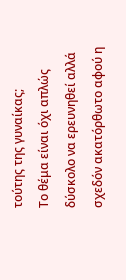τούτης της γυναίκας;
Το θέμα είναι όχι απλώς δύσκολο να ερευνηθεί αλλά σχεδόν ακατόρθωτο αφού η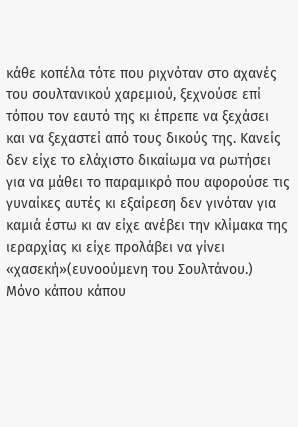κάθε κοπέλα τότε που ριχνόταν στο αχανές του σουλτανικού χαρεμιού, ξεχνούσε επί τόπου τον εαυτό της κι έπρεπε να ξεχάσει και να ξεχαστεί από τους δικούς της. Κανείς δεν είχε το ελάχιστο δικαίωμα να ρωτήσει για να μάθει το παραμικρό που αφορούσε τις γυναίκες αυτές κι εξαίρεση δεν γινόταν για καμιά έστω κι αν είχε ανέβει την κλίμακα της ιεραρχίας κι είχε προλάβει να γίνει «χασεκή»(ευνοούμενη του Σουλτάνου.)
Μόνο κάπου κάπου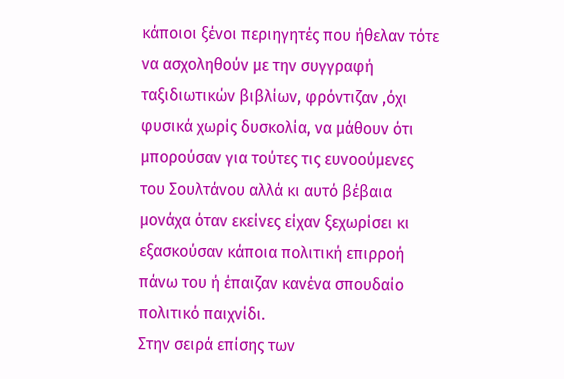κάποιοι ξένοι περιηγητές που ήθελαν τότε να ασχοληθούν με την συγγραφή ταξιδιωτικών βιβλίων, φρόντιζαν ,όχι φυσικά χωρίς δυσκολία, να μάθουν ότι μπορούσαν για τούτες τις ευνοούμενες του Σουλτάνου αλλά κι αυτό βέβαια μονάχα όταν εκείνες είχαν ξεχωρίσει κι εξασκούσαν κάποια πολιτική επιρροή πάνω του ή έπαιζαν κανένα σπουδαίο πολιτικό παιχνίδι.
Στην σειρά επίσης των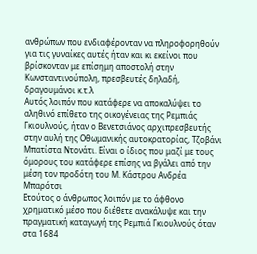ανθρώπων που ενδιαφέρονταν να πληροφορηθούν για τις γυναίκες αυτές ήταν και κι εκείνοι που βρίσκονταν με επίσημη αποστολή στην Κωνσταντινούπολη, πρεσβευτές δηλαδή, δραγουμάνοι κ.τ.λ
Αυτός λοιπόν που κατάφερε να αποκαλύψει το αληθινό επίθετο της οικογένειας της Ρεμπιάς Γκιουλνούς, ήταν ο Βενετσιάνος αρχιπρεσβευτής στην αυλή της Οθωμανικής αυτοκρατορίας, Τζοβάνι Μπατίστα Ντονάτι. Είναι ο ίδιος που μαζί με τους όμορους του κατάφερε επίσης να βγάλει από την μέση τον προδότη του Μ. Κάστρου Ανδρέα Μπαρότσι
Ετούτος ο άνθρωπος λοιπόν με το άφθονο χρηματικό μέσο που διέθετε ανακάλυψε και την πραγματική καταγωγή της Ρεμπιά Γκιουλνούς όταν στα 1684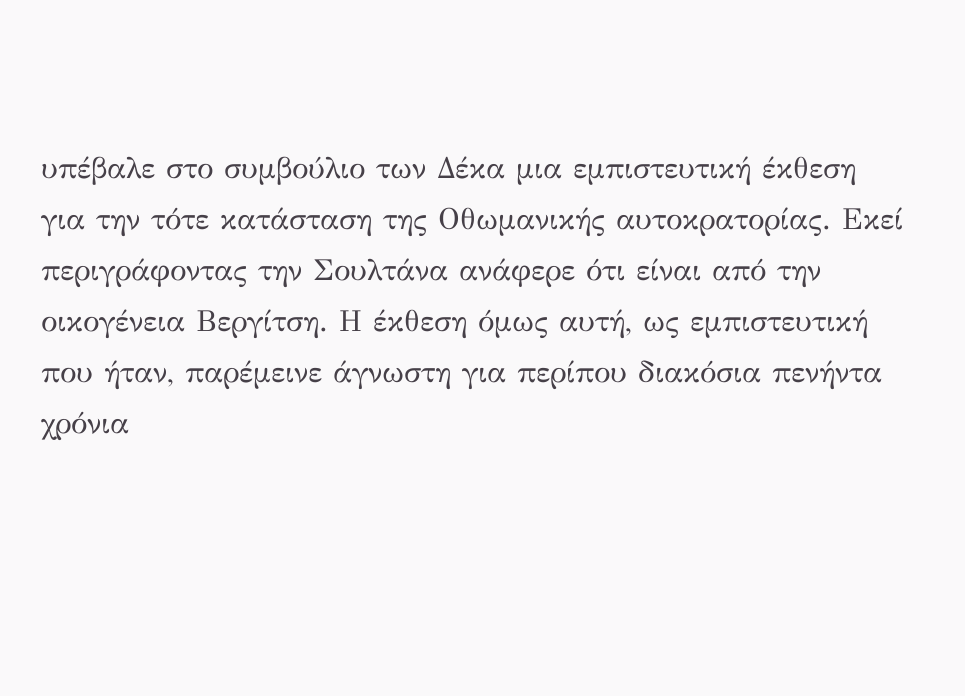υπέβαλε στο συμβούλιο των Δέκα μια εμπιστευτική έκθεση για την τότε κατάσταση της Οθωμανικής αυτοκρατορίας. Εκεί περιγράφοντας την Σουλτάνα ανάφερε ότι είναι από την οικογένεια Βεργίτση. Η έκθεση όμως αυτή, ως εμπιστευτική που ήταν, παρέμεινε άγνωστη για περίπου διακόσια πενήντα χρόνια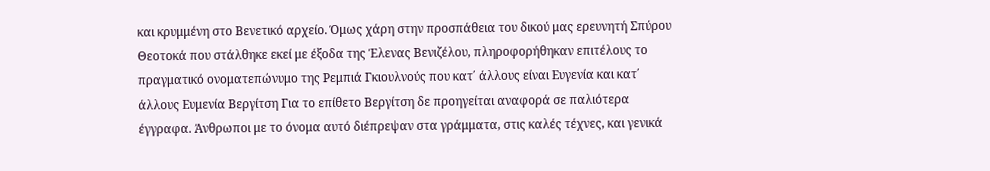και κρυμμένη στο Βενετικό αρχείο. Όμως χάρη στην προσπάθεια του δικού μας ερευνητή Σπύρου Θεοτοκά που στάλθηκε εκεί με έξοδα της Έλενας Βενιζέλου, πληροφορήθηκαν επιτέλους το πραγματικό ονοματεπώνυμο της Ρεμπιά Γκιουλνούς που κατ΄ άλλους είναι Ευγενία και κατ΄ άλλους Ευμενία Βεργίτση Για το επίθετο Βεργίτση δε προηγείται αναφορά σε παλιότερα έγγραφα. Άνθρωποι με το όνομα αυτό διέπρεψαν στα γράμματα, στις καλές τέχνες, και γενικά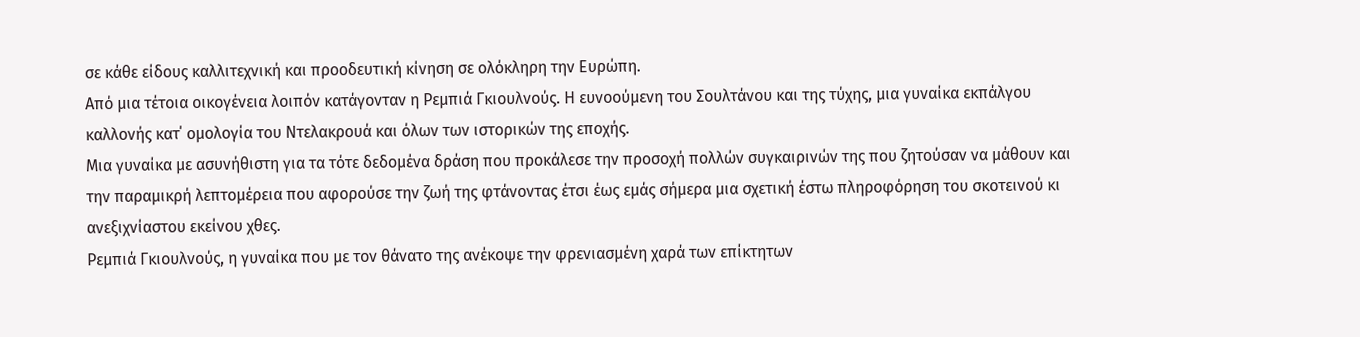σε κάθε είδους καλλιτεχνική και προοδευτική κίνηση σε ολόκληρη την Ευρώπη.
Από μια τέτοια οικογένεια λοιπόν κατάγονταν η Ρεμπιά Γκιουλνούς. Η ευνοούμενη του Σουλτάνου και της τύχης, μια γυναίκα εκπάλγου καλλονής κατ΄ ομολογία του Ντελακρουά και όλων των ιστορικών της εποχής.
Μια γυναίκα με ασυνήθιστη για τα τότε δεδομένα δράση που προκάλεσε την προσοχή πολλών συγκαιρινών της που ζητούσαν να μάθουν και την παραμικρή λεπτομέρεια που αφορούσε την ζωή της φτάνοντας έτσι έως εμάς σήμερα μια σχετική έστω πληροφόρηση του σκοτεινού κι ανεξιχνίαστου εκείνου χθες.
Ρεμπιά Γκιουλνούς, η γυναίκα που με τον θάνατο της ανέκοψε την φρενιασμένη χαρά των επίκτητων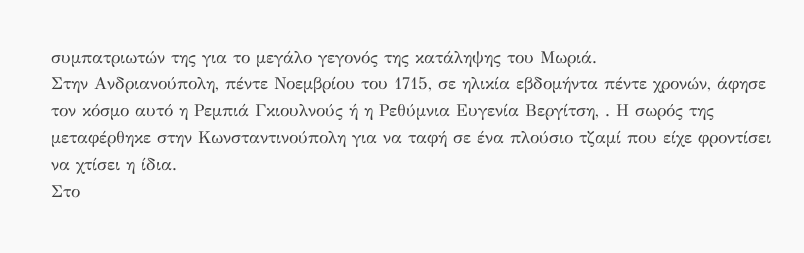συμπατριωτών της για το μεγάλο γεγονός της κατάληψης του Μωριά.
Στην Ανδριανούπολη, πέντε Νοεμβρίου του 1715, σε ηλικία εβδομήντα πέντε χρονών, άφησε τον κόσμο αυτό η Ρεμπιά Γκιουλνούς ή η Ρεθύμνια Ευγενία Βεργίτση, . Η σωρός της μεταφέρθηκε στην Κωνσταντινούπολη για να ταφή σε ένα πλούσιο τζαμί που είχε φροντίσει να χτίσει η ίδια.
Στο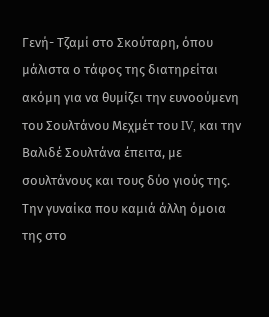Γενή- Τζαμί στο Σκούταρη, όπου μάλιστα ο τάφος της διατηρείται ακόμη για να θυμίζει την ευνοούμενη του Σουλτάνου Μεχμέτ του IV, και την Βαλιδέ Σουλτάνα έπειτα, με σουλτάνους και τους δύο γιούς της.
Την γυναίκα που καμιά άλλη όμοια της στο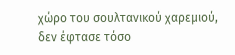χώρο του σουλτανικού χαρεμιού, δεν έφτασε τόσο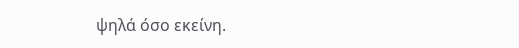ψηλά όσο εκείνη.